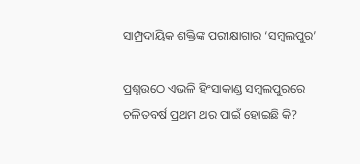ସାମ୍ପ୍ରଦାୟିକ ଶକ୍ତିଙ୍କ ପରୀକ୍ଷାଗାର ‘ସମ୍ବଲପୁର’

ପ୍ରଶ୍ନଉଠେ ଏଭଳି ହିଂସାକାଣ୍ଡ ସମ୍ବଲପୁରରେ ଚଳିତବର୍ଷ ପ୍ରଥମ ଥର ପାଇଁ ହୋଇଛି କି?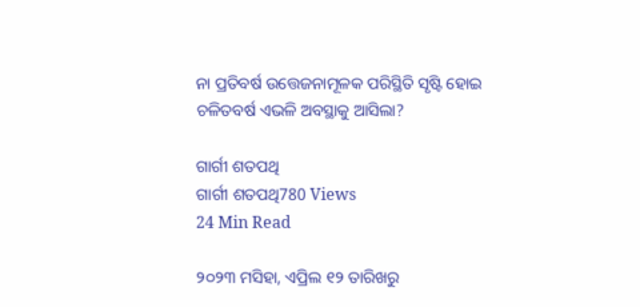ନା ପ୍ରତିବର୍ଷ ଉତ୍ତେଜନାମୂଳକ ପରିସ୍ଥିତି ସୃଷ୍ଟି ହୋଇ ଚଳିତବର୍ଷ ଏଭଳି ଅବସ୍ଥାକୁ ଆସିଲା?

ଗାର୍ଗୀ ଶତପଥି
ଗାର୍ଗୀ ଶତପଥି780 Views
24 Min Read

୨୦୨୩ ମସିହା, ଏପ୍ରିଲ ୧୨ ତାରିଖରୁ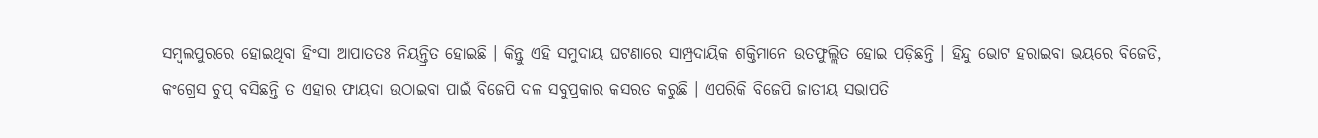ସମ୍ବଲପୁରରେ ହୋଇଥିବା ହିଂସା ଆପାତତଃ ନିୟନ୍ତ୍ରିତ ହୋଇଛି । କିନ୍ତୁ ଏହି ସମୁଦାୟ ଘଟଣାରେ ସାମ୍ପ୍ରଦାୟିକ ଶକ୍ତିମାନେ ଉତଫୁଲ୍ଲିତ ହୋଇ ପଡ଼ିଛନ୍ତି । ହିନ୍ଦୁ ଭୋଟ ହରାଇବା ଭୟରେ ବିଜେଡି, କଂଗ୍ରେସ ଚୁପ୍ ବସିଛନ୍ତି ତ ଏହାର ଫାୟଦା ଉଠାଇବା ପାଇଁ ବିଜେପି ଦଳ ସବୁପ୍ରକାର କସରତ କରୁଛି । ଏପରିକି ବିଜେପି ଜାତୀୟ ସଭାପତି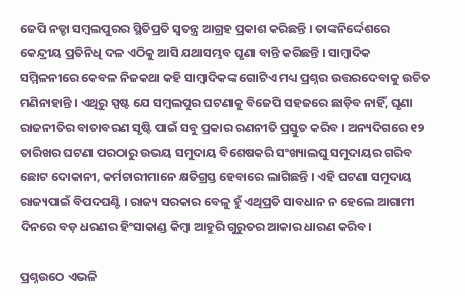ଜେପି ନଡ୍ଡା ସମ୍ବଲପୁରର ସ୍ଥିତିପ୍ରତି ସ୍ୱତନ୍ତ୍ର ଆଗ୍ରହ ପ୍ରକାଶ କରିଛନ୍ତି । ତାଙ୍କନିର୍ଦ୍ଦେଶରେ କେନ୍ଦ୍ରୀୟ ପ୍ରତିନିଧି ଦଳ ଏଠିକୁ ଆସି ଯଥାସମ୍ଭବ ଘୃଣା ବାନ୍ତି କରିଛନ୍ତି । ସାମ୍ବାଦିକ ସମ୍ମିଳନୀରେ କେବଳ ନିଜକଥା କହି ସାମ୍ବାଦିକଙ୍କ ଗୋଟିଏ ମଧ୍ୟ ପ୍ରଶ୍ନର ଉତ୍ତରଦେବାକୁ ଉଚିତ ମଣିନାହାନ୍ତି । ଏଥିରୁ ସ୍ପଷ୍ଟ ଯେ ସମ୍ବଲପୁର ଘଟଣାକୁ ବିଜେପି ସହଜରେ ଛାଡ଼ିବ ନାହିଁ, ଘୃଣା ରାଜନୀତିର ବାତାବରଣ ସୃଷ୍ଟି ପାଇଁ ସବୁ ପ୍ରକାର ରଣନୀତି ପ୍ରସ୍ତୁତ କରିବ । ଅନ୍ୟଦିଗରେ ୧୨ ତାରିଖର ଘଟଣା ପରଠାରୁ ଉଭୟ ସମୁଦାୟ ବିଶେଷକରି ସଂଖ୍ୟାଲଘୁ ସମୁଦାୟର ଗରିବ ଛୋଟ ଦୋକାନୀ, କର୍ମଚାରୀମାନେ କ୍ଷତିଗ୍ରସ୍ତ ହେବାରେ ଲାଗିଛନ୍ତି । ଏହି ଘଟଣା ସମୁଦାୟ ରାଜ୍ୟପାଇଁ ବିପଦଘଣ୍ଟି । ରାଜ୍ୟ ସରକାର ବେଳୁ ହୁଁ ଏଥିପ୍ରତି ସାବଧାନ ନ ହେଲେ ଆଗାମୀ ଦିନରେ ବଡ଼ ଧରଣର ହିଂସାକାଣ୍ଡ କିମ୍ବା ଆହୁରି ଗୁରୁତର ଆକାର ଧାରଣ କରିବ।

ପ୍ରଶ୍ନଉଠେ ଏଭଳି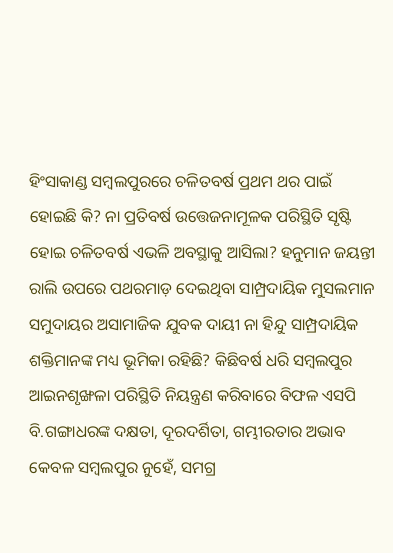ହିଂସାକାଣ୍ଡ ସମ୍ବଲପୁରରେ ଚଳିତବର୍ଷ ପ୍ରଥମ ଥର ପାଇଁ ହୋଇଛି କି? ନା ପ୍ରତିବର୍ଷ ଉତ୍ତେଜନାମୂଳକ ପରିସ୍ଥିତି ସୃଷ୍ଟି ହୋଇ ଚଳିତବର୍ଷ ଏଭଳି ଅବସ୍ଥାକୁ ଆସିଲା? ହନୁମାନ ଜୟନ୍ତୀ ରାଲି ଉପରେ ପଥରମାଡ଼ ଦେଇଥିବା ସାମ୍ପ୍ରଦାୟିକ ମୁସଲମାନ ସମୁଦାୟର ଅସାମାଜିକ ଯୁବକ ଦାୟୀ ନା ହିନ୍ଦୁ ସାମ୍ପ୍ରଦାୟିକ ଶକ୍ତିମାନଙ୍କ ମଧ୍ୟ ଭୂମିକା ରହିଛି? କିଛିବର୍ଷ ଧରି ସମ୍ବଲପୁର ଆଇନଶୃଙ୍ଖଳା ପରିସ୍ଥିତି ନିୟନ୍ତ୍ରଣ କରିବାରେ ବିଫଳ ଏସପି ବି.ଗଙ୍ଗାଧରଙ୍କ ଦକ୍ଷତା, ଦୂରଦର୍ଶିତା, ଗମ୍ଭୀରତାର ଅଭାବ କେବଳ ସମ୍ବଲପୁର ନୁହେଁ, ସମଗ୍ର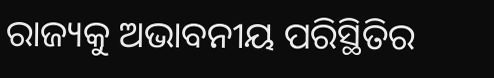ରାଜ୍ୟକୁ ଅଭାବନୀୟ ପରିସ୍ଥିତିର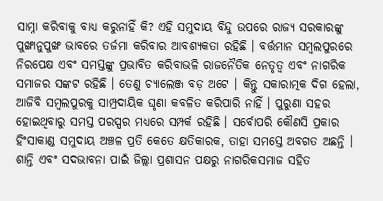ସାମ୍ନା କରିବାକୁ ବାଧ୍ୟ କରୁନାହିଁ କି? ଏହି ସମୁଦାୟ ବିନ୍ଦୁ ଉପରେ ରାଜ୍ୟ ସରକାରଙ୍କୁ ପୁଙ୍ଖାନୁପୁଙ୍ଖ ଭାବରେ ତର୍ଜମା କରିବାର ଆବଶ୍ୟକତା ରହିଛି । ବର୍ତ୍ତମାନ ସମ୍ବଲପୁରରେ ନିରପେକ୍ଷ ଏବଂ ସମସ୍ତଙ୍କୁ ପ୍ରଭାବିତ କରିବାଭଳି ରାଜନୈତିକ ନେତୃତ୍ୱ ଏବଂ ନାଗରିକ ସମାଜର ସଙ୍କଟ ରହିଛି । ତେଣୁ ଚ୍ୟାଲେଞ୍ଜ ବଡ଼ ଅଟେ । କିନ୍ତୁ ସକାରାତ୍ମକ ଦିଗ ହେଲା, ଆଜିବି ସମ୍ବଲପୁରକୁ ସାମ୍ପ୍ରଦାୟିକ ଘୃଣା କବଳିତ କରିପାରି ନାହିଁ । ପୁରୁଣା ସହର ହୋଇଥିବାରୁ ସମସ୍ତ ପରସ୍ପର ମଧ୍ୟରେ ସମ୍ପର୍କ ରହିଛି । ସର୍ବୋପରି କୌଣସି ପ୍ରକାର ହିଂସାକାଣ୍ଡ ସମୁଦାୟ ଅଞ୍ଚଳ ପ୍ରତି କେତେ କ୍ଷତିକାରକ, ତାହା ସମସ୍ତେ ଅବଗତ ଅଛନ୍ତି । ଶାନ୍ତି ଏବଂ ସଦଭାବନା ପାଇଁ ଜିଲ୍ଲା ପ୍ରଶାସନ ପକ୍ଷରୁ ନାଗରିକସମାଜ ସହିତ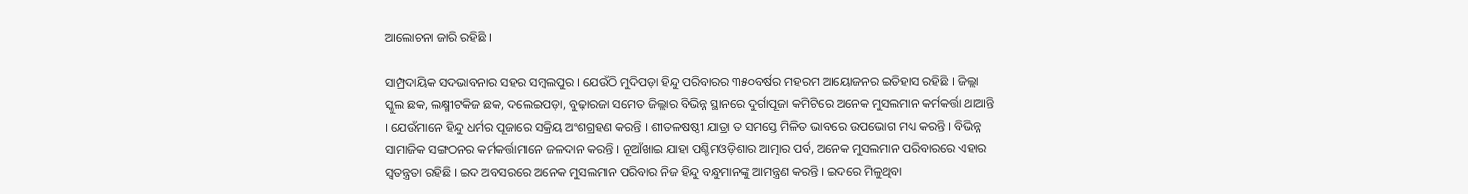ଆଲୋଚନା ଜାରି ରହିଛି ।

ସାମ୍ପ୍ରଦାୟିକ ସଦଭାବନାର ସହର ସମ୍ବଲପୁର । ଯେଉଁଠି ମୁଦିପଡ଼ା ହିନ୍ଦୁ ପରିବାରର ୩୫୦ବର୍ଷର ମହରମ ଆୟୋଜନର ଇତିହାସ ରହିଛି । ଜିଲ୍ଲା ସ୍କୁଲ ଛକ, ଲକ୍ଷ୍ମୀଟକିଜ ଛକ, ଦଲେଇପଡ଼ା, ବୁଢ଼ାରଜା ସମେତ ଜିଲ୍ଲାର ବିଭିନ୍ନ ସ୍ଥାନରେ ଦୁର୍ଗାପୂଜା କମିଟିରେ ଅନେକ ମୁସଲମାନ କର୍ମକର୍ତ୍ତା ଥାଆନ୍ତି । ଯେଉଁମାନେ ହିନ୍ଦୁ ଧର୍ମର ପୂଜାରେ ସକ୍ରିୟ ଅଂଶଗ୍ରହଣ କରନ୍ତି । ଶୀତଳଷଷ୍ଠୀ ଯାତ୍ରା ତ ସମସ୍ତେ ମିଳିତ ଭାବରେ ଉପଭୋଗ ମଧ୍ୟ କରନ୍ତି । ବିଭିନ୍ନ ସାମାଜିକ ସଙ୍ଗଠନର କର୍ମକର୍ତ୍ତାମାନେ ଜଳଦାନ କରନ୍ତି । ନୂଆଁଖାଇ ଯାହା ପଶ୍ଚିମଓଡ଼ିଶାର ଆତ୍ମାର ପର୍ବ, ଅନେକ ମୁସଲମାନ ପରିବାରରେ ଏହାର ସ୍ୱତନ୍ତ୍ରତା ରହିଛି । ଇଦ ଅବସରରେ ଅନେକ ମୁସଲମାନ ପରିବାର ନିଜ ହିନ୍ଦୁ ବନ୍ଧୁମାନଙ୍କୁ ଆମନ୍ତ୍ରଣ କରନ୍ତି । ଇଦରେ ମିଳୁଥିବା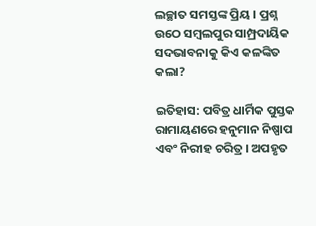ଲଚ୍ଛାତ ସମସ୍ତଙ୍କ ପ୍ରିୟ । ପ୍ରଶ୍ନ ଉଠେ ସମ୍ବଲପୁର ସାମ୍ପ୍ରଦାୟିକ ସଦଭାବନାକୁ କିଏ କଳଙ୍କିତ କଲା?

ଇତିହାସ: ପବିତ୍ର ଧାର୍ମିକ ପୁସ୍ତକ ରାମାୟଣରେ ହନୁମାନ ନିଷ୍ପାପ ଏବଂ ନିରୀହ ଚରିତ୍ର । ଅପହୃତ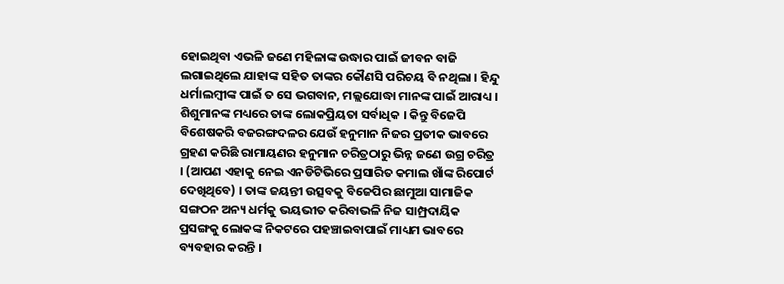ହୋଇଥିବା ଏଭଳି ଜଣେ ମହିଳାଙ୍କ ଉଦ୍ଧାର ପାଇଁ ଜୀବନ ବାଜି ଲଗାଇଥିଲେ ଯାହାଙ୍କ ସହିତ ତାଙ୍କର କୌଣସି ପରିଚୟ ବି ନଥିଲା । ହିନ୍ଦୁ ଧର୍ମାଲମ୍ବୀଙ୍କ ପାଇଁ ତ ସେ ଭଗବାନ, ମଲ୍ଲଯୋଦ୍ଧା ମାନଙ୍କ ପାଇଁ ଆରାଧ୍ୟ । ଶିଶୁମାନଙ୍କ ମଧ୍ୟରେ ତାଙ୍କ ଲୋକପ୍ରିୟତା ସର୍ବାଧିକ । କିନ୍ତୁ ବିଜେପି ବିଶେଷକରି ବଜରଙ୍ଗଦଳର ଯେଉଁ ହନୁମାନ ନିଜର ପ୍ରତୀକ ଭାବରେ ଗ୍ରହଣ କରିଛି ରାମାୟଣର ହନୁମାନ ଚରିତ୍ରଠାରୁ ଭିନ୍ନ ଜଣେ ଉଗ୍ର ଚରିତ୍ର । (ଆପଣ ଏହାକୁ ନେଇ ଏନଡିଟିଭିରେ ପ୍ରସାରିତ କମାଲ ଖାଁଙ୍କ ରିପୋର୍ଟ ଦେଖିଥିବେ) । ତାଙ୍କ ଜୟନ୍ତୀ ଉତ୍ସବକୁ ବିଜେପିର ଛାମୁଆ ସାମାଜିକ ସଙ୍ଗଠନ ଅନ୍ୟ ଧର୍ମକୁ ଭୟଭୀତ କରିବାଭଳି ନିଜ ସାମ୍ପ୍ରଦାୟିକ ପ୍ରସଙ୍ଗକୁ ଲୋକଙ୍କ ନିକଟରେ ପହଞ୍ଚାଇବାପାଇଁ ମାଧ୍ୟମ ଭାବରେ ବ୍ୟବହାର କରନ୍ତି ।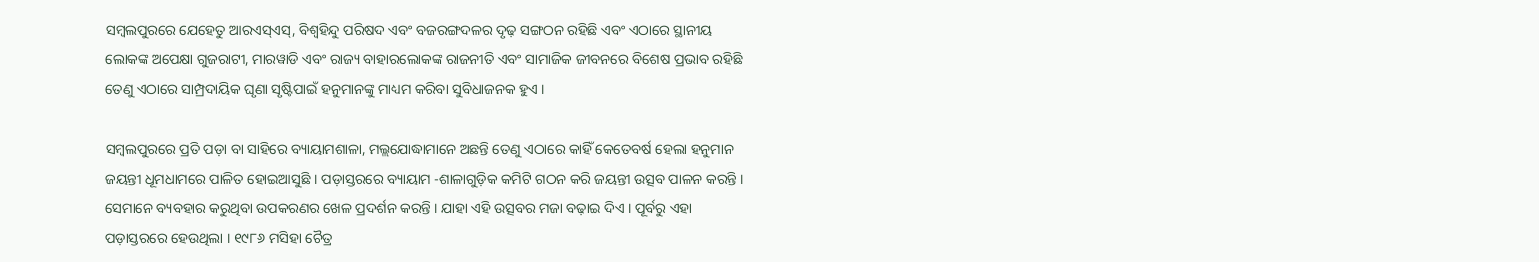ସମ୍ବଲପୁରରେ ଯେହେତୁ ଆରଏସ୍ଏସ୍, ବିଶ୍ୱହିନ୍ଦୁ ପରିଷଦ ଏବଂ ବଜରଙ୍ଗଦଳର ଦୃଢ଼ ସଙ୍ଗଠନ ରହିଛି ଏବଂ ଏଠାରେ ସ୍ଥାନୀୟ ଲୋକଙ୍କ ଅପେକ୍ଷା ଗୁଜରାଟୀ, ମାରୱାଡି ଏବଂ ରାଜ୍ୟ ବାହାରଲୋକଙ୍କ ରାଜନୀତି ଏବଂ ସାମାଜିକ ଜୀବନରେ ବିଶେଷ ପ୍ରଭାବ ରହିଛି ତେଣୁ ଏଠାରେ ସାମ୍ପ୍ରଦାୟିକ ଘୃଣା ସୃଷ୍ଟିପାଇଁ ହନୁମାନଙ୍କୁ ମାଧ୍ୟମ କରିବା ସୁବିଧାଜନକ ହୁଏ ।

ସମ୍ବଲପୁରରେ ପ୍ରତି ପଡ଼ା ବା ସାହିରେ ବ୍ୟାୟାମଶାଳା, ମଲ୍ଲଯୋଦ୍ଧାମାନେ ଅଛନ୍ତି ତେଣୁ ଏଠାରେ କାହିଁ କେତେବର୍ଷ ହେଲା ହନୁମାନ ଜୟନ୍ତୀ ଧୂମଧାମରେ ପାଳିତ ହୋଇଆସୁଛି । ପଡ଼ାସ୍ତରରେ ବ୍ୟାୟାମ -ଶାଳାଗୁଡ଼ିକ କମିଟି ଗଠନ କରି ଜୟନ୍ତୀ ଉତ୍ସବ ପାଳନ କରନ୍ତି । ସେମାନେ ବ୍ୟବହାର କରୁଥିବା ଉପକରଣର ଖେଳ ପ୍ରଦର୍ଶନ କରନ୍ତି । ଯାହା ଏହି ଉତ୍ସବର ମଜା ବଢ଼ାଇ ଦିଏ । ପୂର୍ବରୁ ଏହା ପଡ଼ାସ୍ତରରେ ହେଉଥିଲା । ୧୯୮୬ ମସିହା ଚୈତ୍ର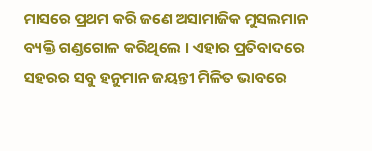ମାସରେ ପ୍ରଥମ କରି ଜଣେ ଅସାମାଜିକ ମୁସଲମାନ ବ୍ୟକ୍ତି ଗଣ୍ଡଗୋଳ କରିଥିଲେ । ଏହାର ପ୍ରତିବାଦରେ ସହରର ସବୁ ହନୁମାନ ଜୟନ୍ତୀ ମିଳିତ ଭାବରେ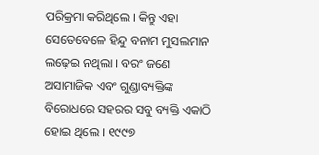ପରିକ୍ରମା କରିଥିଲେ । କିନ୍ତୁ ଏହା ସେତେବେଳେ ହିନ୍ଦୁ ବନାମ ମୁସଲମାନ ଲଢ଼େଇ ନଥିଲା । ବରଂ ଜଣେ ଅସାମାଜିକ ଏବଂ ଗୁଣ୍ଡାବ୍ୟକ୍ତିଙ୍କ ବିରୋଧରେ ସହରର ସବୁ ବ୍ୟକ୍ତି ଏକାଠି ହୋଇ ଥିଲେ । ୧୯୯୭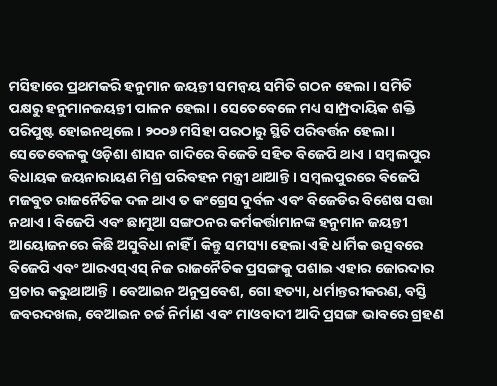ମସିହାରେ ପ୍ରଥମକରି ହନୁମାନ ଜୟନ୍ତୀ ସମନ୍ୱୟ ସମିତି ଗଠନ ହେଲା । ସମିତି ପକ୍ଷରୁ ହନୁମାନଜୟନ୍ତୀ ପାଳନ ହେଲା । ସେତେବେଳେ ମଧ୍ୟ ସାମ୍ପ୍ରଦାୟିକ ଶକ୍ତି ପରିପୁଷ୍ଟ ହୋଇନଥିଲେ । ୨୦୦୬ ମସିହା ପରଠାରୁ ସ୍ଥିତି ପରିବର୍ତ୍ତନ ହେଲା । ସେତେବେଳକୁ ଓଡ଼ିଶା ଶାସନ ଗାଦିରେ ବିଜେଡି ସହିତ ବିଜେପି ଥାଏ । ସମ୍ବଲପୁର ବିଧାୟକ ଜୟନାରାୟଣ ମିଶ୍ର ପରିବହନ ମନ୍ତ୍ରୀ ଥାଆନ୍ତି । ସମ୍ବଲପୁରରେ ବିଜେପି ମଜବୁତ ରାଜନୈତିକ ଦଳ ଥାଏ ତ କଂଗ୍ରେସ ଦୁର୍ବଳ ଏବଂ ବିଜେଡିର ବିଶେଷ ସତ୍ତା ନଥାଏ । ବିଜେପି ଏବଂ ଛାମୁଆ ସଙ୍ଗଠନର କର୍ମକର୍ତ୍ତାମାନଙ୍କ ହନୁମାନ ଜୟନ୍ତୀ ଆୟୋଜନରେ କିଛି ଅସୁବିଧା ନାହିଁ । କିନ୍ତୁ ସମସ୍ୟା ହେଲା ଏହି ଧାର୍ମିକ ଉତ୍ସବରେ ବିଜେପି ଏବଂ ଆରଏସ୍ଏସ୍ ନିଜ ରାଜନୈତିକ ପ୍ରସଙ୍ଗକୁ ପଶାଇ ଏହାର ଜୋରଦାର ପ୍ରଚାର କରୁଥାଆନ୍ତି । ବେଆଇନ ଅନୁପ୍ରବେଶ, ଗୋ ହତ୍ୟା, ଧର୍ମାନ୍ତରୀକରଣ, ବସ୍ତି ଜବରଦଖଲ, ବେଆଇନ ଚର୍ଚ୍ଚ ନିର୍ମାଣ ଏବଂ ମାଓବାଦୀ ଆଦି ପ୍ରସଙ୍ଗ ଭାବରେ ଗ୍ରହଣ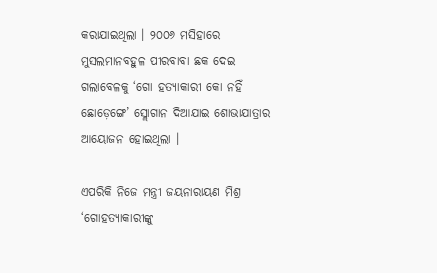କରାଯାଇଥିଲା । ୨୦୦୬ ମସିହାରେ ମୁସଲମାନବହୁଳ ପୀରବାବା ଛକ ଦେଇ ଗଲାବେଳକୁ ‘ଗୋ ହତ୍ୟାକାରୀ କୋ ନହିଁ ଛୋଡ଼େଙ୍ଗେ’ ସ୍ଲୋଗାନ ଦିଆଯାଇ ଶୋଭାଯାତ୍ରାର ଆୟୋଜନ ହୋଇଥିଲା ।

ଏପରିକି ନିଜେ ମନ୍ତ୍ରୀ ଜୟନାରାୟଣ ମିଶ୍ର ‘ଗୋହତ୍ୟାକାରୀଙ୍କୁ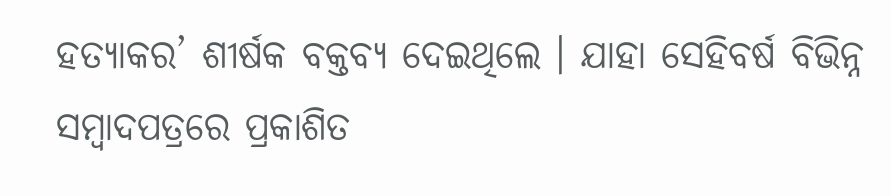ହତ୍ୟାକର’ ଶୀର୍ଷକ ବକ୍ତବ୍ୟ ଦେଇଥିଲେ । ଯାହା ସେହିବର୍ଷ ବିଭିନ୍ନ ସମ୍ବାଦପତ୍ରରେ ପ୍ରକାଶିତ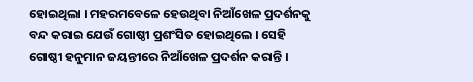ହୋଇଥିଲା । ମହରମବେଳେ ହେଉଥିବା ନିଆଁଖେଳ ପ୍ରଦର୍ଶନକୁ ବନ୍ଦ କରାଇ ଯେଉଁ ଗୋଷ୍ଠୀ ପ୍ରଶଂସିତ ହୋଇଥିଲେ । ସେହି ଗୋଷ୍ଠୀ ହନୁମାନ ଜୟନ୍ତୀରେ ନିଆଁଖେଳ ପ୍ରଦର୍ଶନ କରାନ୍ତି ।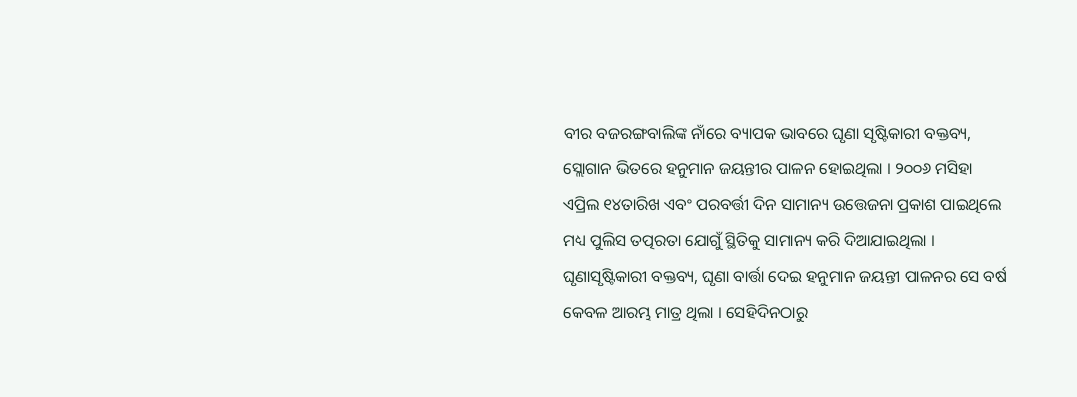ବୀର ବଜରଙ୍ଗବାଲିଙ୍କ ନାଁରେ ବ୍ୟାପକ ଭାବରେ ଘୃଣା ସୃଷ୍ଟିକାରୀ ବକ୍ତବ୍ୟ, ସ୍ଲୋଗାନ ଭିତରେ ହନୁମାନ ଜୟନ୍ତୀର ପାଳନ ହୋଇଥିଲା । ୨୦୦୬ ମସିହା ଏପ୍ରିଲ ୧୪ତାରିଖ ଏବଂ ପରବର୍ତ୍ତୀ ଦିନ ସାମାନ୍ୟ ଉତ୍ତେଜନା ପ୍ରକାଶ ପାଇଥିଲେ ମଧ୍ୟ ପୁଲିସ ତତ୍ପରତା ଯୋଗୁଁ ସ୍ଥିତିକୁ ସାମାନ୍ୟ କରି ଦିଆଯାଇଥିଲା । ଘୃଣାସୃଷ୍ଟିକାରୀ ବକ୍ତବ୍ୟ, ଘୃଣା ବାର୍ତ୍ତା ଦେଇ ହନୁମାନ ଜୟନ୍ତୀ ପାଳନର ସେ ବର୍ଷ କେବଳ ଆରମ୍ଭ ମାତ୍ର ଥିଲା । ସେହିଦିନଠାରୁ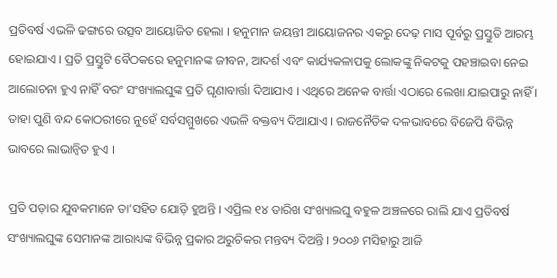ପ୍ରତିବର୍ଷ ଏଭଳି ଢଙ୍ଗରେ ଉତ୍ସବ ଆୟୋଜିତ ହେଲା । ହନୁମାନ ଜୟନ୍ତୀ ଆୟୋଜନର ଏକରୁ ଦେଢ଼ ମାସ ପୂର୍ବରୁ ପ୍ରସ୍ତୁତି ଆରମ୍ଭ ହୋଇଯାଏ । ପ୍ରତି ପ୍ରସ୍ତୁଟି ବୈଠକରେ ହନୁମାନଙ୍କ ଜୀବନ, ଆଦର୍ଶ ଏବଂ କାର୍ଯ୍ୟକଳାପକୁ ଲୋକଙ୍କୁ ନିକଟକୁ ପହଞ୍ଚାଇବା ନେଇ ଆଲୋଚନା ହୁଏ ନାହିଁ ବରଂ ସଂଖ୍ୟାଲଘୁଙ୍କ ପ୍ରତି ଘୃଣାବାର୍ତ୍ତା ଦିଆଯାଏ । ଏଥିରେ ଅନେକ ବାର୍ତ୍ତା ଏଠାରେ ଲେଖା ଯାଇପାରୁ ନାହିଁ । ତାହା ପୁଣି ବନ୍ଦ କୋଠରୀରେ ନୁହେଁ ସର୍ବସମ୍ମୁଖରେ ଏଭଳି ବକ୍ତବ୍ୟ ଦିଆଯାଏ । ରାଜନୈତିକ ଦଳଭାବରେ ବିଜେପି ବିଭିନ୍ନ ଭାବରେ ଲାଭାନ୍ୱିତ ହୁଏ ।

ପ୍ରତି ପଡ଼ାର ଯୁବକମାନେ ତା’ସହିତ ଯୋଡ଼ି ହୁଅନ୍ତି । ଏପ୍ରିଲ ୧୪ ତାରିଖ ସଂଖ୍ୟାଲଘୁ ବହୁଳ ଅଞ୍ଚଳରେ ରାଲି ଯାଏ ପ୍ରତିବର୍ଷ ସଂଖ୍ୟାଲଘୁଙ୍କ ସେମାନଙ୍କ ଆରାଧ୍ୟଙ୍କ ବିଭିନ୍ନ ପ୍ରକାର ଅରୁଚିକର ମନ୍ତବ୍ୟ ଦିଅନ୍ତି । ୨୦୦୬ ମସିହାରୁ ଆଜି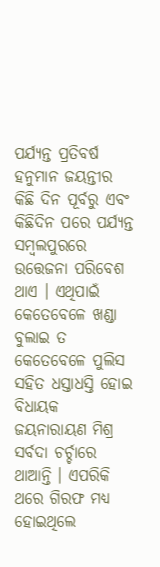ପର୍ଯ୍ୟନ୍ତ ପ୍ରତିବର୍ଷ ହନୁମାନ ଜୟନ୍ତୀର କିଛି ଦିନ ପୂର୍ବରୁ ଏବଂ କିଛିଦିନ ପରେ ପର୍ଯ୍ୟନ୍ତ ସମ୍ବଲପୁରରେ ଉତ୍ତେଜନା ପରିବେଶ ଥାଏ । ଏଥିପାଇଁ କେତେବେଳେ ଖଣ୍ଡା ବୁଲାଇ ତ କେତେବେଳେ ପୁଲିସ ସହିତ ଧସ୍ତାଧସ୍ତି ହୋଇ ବିଧାୟକ ଜୟନାରାୟଣ ମିଶ୍ର ସର୍ବଦା ଚର୍ଚ୍ଚାରେ ଥାଆନ୍ତି । ଏପରିକି ଥରେ ଗିରଫ ମଧ୍ୟ ହୋଇଥିଲେ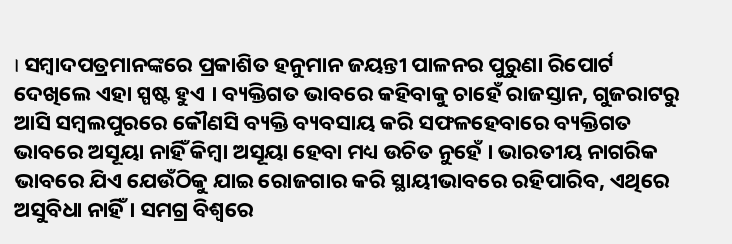। ସମ୍ବାଦପତ୍ରମାନଙ୍କରେ ପ୍ରକାଶିତ ହନୁମାନ ଜୟନ୍ତୀ ପାଳନର ପୁରୁଣା ରିପୋର୍ଟ ଦେଖିଲେ ଏହା ସ୍ପଷ୍ଟ ହୁଏ । ବ୍ୟକ୍ତିଗତ ଭାବରେ କହିବାକୁ ଚାହେଁ ରାଜସ୍ତାନ, ଗୁଜରାଟରୁ ଆସି ସମ୍ବଲପୁରରେ କୌଣସି ବ୍ୟକ୍ତି ବ୍ୟବସାୟ କରି ସଫଳହେବାରେ ବ୍ୟକ୍ତିଗତ ଭାବରେ ଅସୂୟା ନାହିଁ କିମ୍ବା ଅସୂୟା ହେବା ମଧ୍ୟ ଉଚିତ ନୁହେଁ । ଭାରତୀୟ ନାଗରିକ ଭାବରେ ଯିଏ ଯେଉଁଠିକୁ ଯାଇ ରୋଜଗାର କରି ସ୍ଥାୟୀଭାବରେ ରହିପାରିବ, ଏଥିରେ ଅସୁବିଧା ନାହିଁ । ସମଗ୍ର ବିଶ୍ୱରେ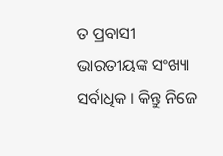ତ ପ୍ରବାସୀ ଭାରତୀୟଙ୍କ ସଂଖ୍ୟା ସର୍ବାଧିକ । କିନ୍ତୁ ନିଜେ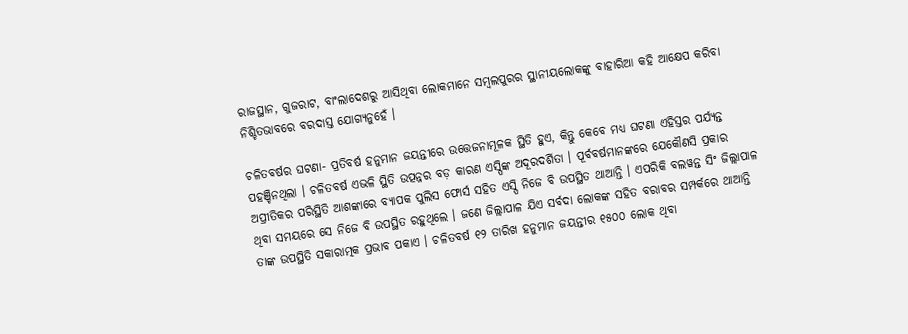ରାଜସ୍ଥାନ, ଗୁଜରାଟ, ବାଂଲାଦେଶରୁ ଆସିଥିବା ଲୋକମାନେ ସମ୍ବଲପୁରର ସ୍ଥାନୀୟଲୋକଙ୍କୁ ବାହାରିଆ କହି ଆକ୍ଷେପ କରିବା ନିଶ୍ଚିତଭାବରେ ବରଦାସ୍ତ ଯୋଗ୍ୟନୁହେଁ ।

ଚଳିତବର୍ଷର ଘଟଣା- ପ୍ରତିବର୍ଷ ହନୁମାନ ଜୟନ୍ତୀରେ ଉତ୍ତେଜନାମୂଳକ ସ୍ଥିତି ହୁଏ, କିନ୍ତୁ କେବେ ମଧ୍ୟ ଘଟଣା ଏହିସ୍ତର ପର୍ଯ୍ୟନ୍ତ ପହଞ୍ଚିନଥିଲା । ଚଳିତବର୍ଷ ଏଭଳି ସ୍ଥିତି ଉତ୍ପନ୍ନର ବଡ଼ କାରଣ ଏସ୍ପିଙ୍କ ଅଦୂରଦର୍ଶିତା । ପୂର୍ବବର୍ଷମାନଙ୍କରେ ଯେକୌଣସି ପ୍ରକାର ଅପ୍ରୀତିକର ପରିସ୍ଥିତି ଆଶଙ୍କାରେ ବ୍ୟାପକ ପୁଲିସ ଫୋର୍ସ ସହିତ ଏସ୍ପି ନିଜେ ବି ଉପସ୍ଥିତ ଥାଆନ୍ତି । ଏପରିକି ବଲୱନ୍ତ ସିଂ ଜିଲ୍ଲାପାଳ ଥିବା ସମୟରେ ସେ ନିଜେ ବି ଉପସ୍ଥିତ ରହୁଥିଲେ । ଜଣେ ଜିଲ୍ଲାପାଳ ଯିଏ ସର୍ବଦା ଲୋକଙ୍କ ସହିତ ବରାବର ସମ୍ପର୍କରେ ଥାଆନ୍ତି ତାଙ୍କ ଉପସ୍ଥିତି ସକାରାତ୍ମକ ପ୍ରଭାବ ପକାଏ । ଚଳିତବର୍ଷ ୧୨ ତାରିଖ ହନୁମାନ ଜୟନ୍ତୀର ୧୫୦୦ ଲୋକ ଥିବା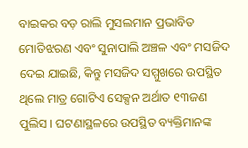ବାଇକର ବଡ଼ ରାଲି ମୁସଲମାନ ପ୍ରଭାବିତ ମୋତିଝରଣ ଏବଂ ସୁନାପାଲି ଅଞ୍ଚଳ ଏବଂ ମସଜିଦ ଦେଇ ଯାଇଛି, କିନ୍ତୁ ମସଜିଦ ସମ୍ମୁଖରେ ଉପସ୍ଥିତ ଥିଲେ ମାତ୍ର ଗୋଟିଏ ସେକ୍ସନ ଅର୍ଥାତ ୧୩ଜଣ ପୁଲିସ । ଘଟଣାସ୍ଥଳରେ ଉପସ୍ଥିତ ବ୍ୟକ୍ତିମାନଙ୍କ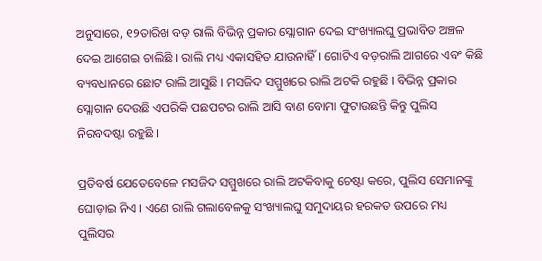ଅନୁସାରେ, ୧୨ତାରିଖ ବଡ଼ ରାଲି ବିଭିନ୍ନ ପ୍ରକାର ସ୍ଲୋଗାନ ଦେଇ ସଂଖ୍ୟାଲଘୁ ପ୍ରଭାବିତ ଅଞ୍ଚଳ ଦେଇ ଆଗେଇ ଚାଲିଛି । ରାଲି ମଧ୍ୟ ଏକାସହିତ ଯାଉନାହିଁ । ଗୋଟିଏ ବଡ଼ରାଲି ଆଗରେ ଏବଂ କିଛି ବ୍ୟବଧାନରେ ଛୋଟ ରାଲି ଆସୁଛି । ମସଜିଦ ସମ୍ମୁଖରେ ରାଲି ଅଟକି ରହୁଛି । ବିଭିନ୍ନ ପ୍ରକାର ସ୍ଲୋଗାନ ଦେଉଛି ଏପରିକି ପଛପଟର ରାଲି ଆସି ବାଣ ବୋମା ଫୁଟାଉଛନ୍ତି କିନ୍ତୁ ପୁଲିସ ନିରବଦଷ୍ଟା ରହୁଛି ।

ପ୍ରତିବର୍ଷ ଯେତେବେଳେ ମସଜିଦ ସମ୍ମୁଖରେ ରାଲି ଅଟକିବାକୁ ଚେଷ୍ଟା କରେ, ପୁଲିସ ସେମାନଙ୍କୁ ଘୋଡ଼ାଇ ନିଏ । ଏଣେ ରାଲି ଗଲାବେଳକୁ ସଂଖ୍ୟାଲଘୁ ସମୁଦାୟର ହରକତ ଉପରେ ମଧ୍ୟ ପୁଲିସର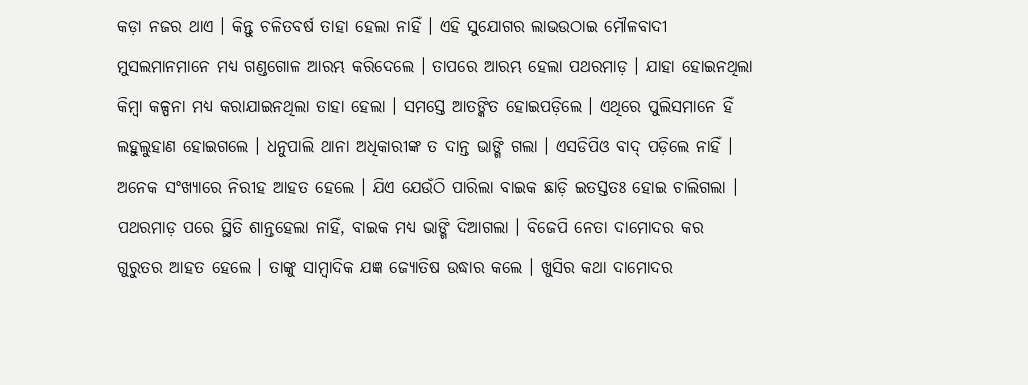କଡ଼ା ନଜର ଥାଏ । କିନ୍ତୁ ଚଳିତବର୍ଷ ତାହା ହେଲା ନାହିଁ । ଏହି ସୁଯୋଗର ଲାଭଉଠାଇ ମୌଳବାଦୀ ମୁସଲମାନମାନେ ମଧ୍ୟ ଗଣ୍ଡଗୋଳ ଆରମ୍ଭ କରିଦେଲେ । ତାପରେ ଆରମ୍ଭ ହେଲା ପଥରମାଡ଼ । ଯାହା ହୋଇନଥିଲା କିମ୍ବା କଳ୍ପନା ମଧ୍ୟ କରାଯାଇନଥିଲା ତାହା ହେଲା । ସମସ୍ତେ ଆତଙ୍କିତ ହୋଇପଡ଼ିଲେ । ଏଥିରେ ପୁଲିସମାନେ ହିଁ ଲହୁଲୁହାଣ ହୋଇଗଲେ । ଧନୁପାଲି ଥାନା ଅଧିକାରୀଙ୍କ ତ ଦାନ୍ତ ଭାଙ୍ଗି ଗଲା । ଏସଡିପିଓ ବାଦ୍ ପଡ଼ିଲେ ନାହିଁ । ଅନେକ ସଂଖ୍ୟାରେ ନିରୀହ ଆହତ ହେଲେ । ଯିଏ ଯେଉଁଠି ପାରିଲା ବାଇକ ଛାଡ଼ି ଇତସ୍ତତଃ ହୋଇ ଚାଲିଗଲା । ପଥରମାଡ଼ ପରେ ସ୍ଥିତି ଶାନ୍ତହେଲା ନାହିଁ, ବାଇକ ମଧ୍ୟ ଭାଙ୍ଗି ଦିଆଗଲା । ବିଜେପି ନେତା ଦାମୋଦର କର ଗୁରୁତର ଆହତ ହେଲେ । ତାଙ୍କୁ ସାମ୍ବାଦିକ ଯଜ୍ଞ ଜ୍ୟୋତିଷ ଉଦ୍ଧାର କଲେ । ଖୁସିର କଥା ଦାମୋଦର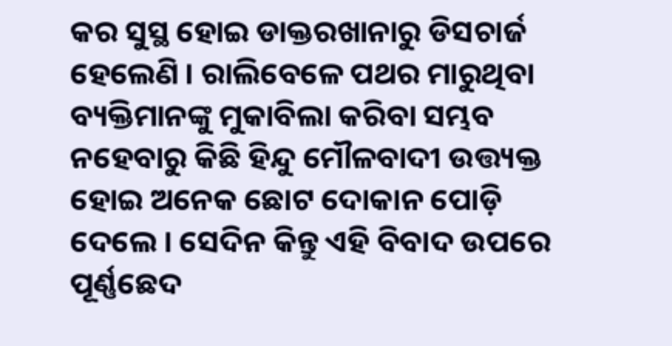କର ସୁସ୍ଥ ହୋଇ ଡାକ୍ତରଖାନାରୁ ଡିସଚାର୍ଜ ହେଲେଣି । ରାଲିବେଳେ ପଥର ମାରୁଥିବା ବ୍ୟକ୍ତିମାନଙ୍କୁ ମୁକାବିଲା କରିବା ସମ୍ଭବ ନହେବାରୁ କିଛି ହିନ୍ଦୁ ମୌଳବାଦୀ ଉତ୍ତ୍ୟକ୍ତ ହୋଇ ଅନେକ ଛୋଟ ଦୋକାନ ପୋଡ଼ି ଦେଲେ । ସେଦିନ କିନ୍ତୁ ଏହି ବିବାଦ ଉପରେ ପୂର୍ଣ୍ଣଛେଦ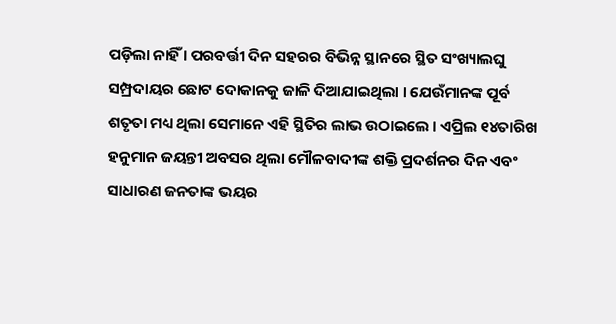ପଡ଼ିଲା ନାହିଁ । ପରବର୍ତ୍ତୀ ଦିନ ସହରର ବିଭିନ୍ନ ସ୍ଥାନରେ ସ୍ଥିତ ସଂଖ୍ୟାଲଘୁ ସମ୍ପ୍ରଦାୟର ଛୋଟ ଦୋକାନକୁ ଜାଳି ଦିଆଯାଇଥିଲା । ଯେଉଁମାନଙ୍କ ପୂର୍ବ ଶତୃତା ମଧ୍ୟ ଥିଲା ସେମାନେ ଏହି ସ୍ଥିତିର ଲାଭ ଉଠାଇଲେ । ଏପ୍ରିଲ ୧୪ତାରିଖ ହନୁମାନ ଜୟନ୍ତୀ ଅବସର ଥିଲା ମୌଳବାଦୀଙ୍କ ଶକ୍ତି ପ୍ରଦର୍ଶନର ଦିନ ଏବଂ ସାଧାରଣ ଜନତାଙ୍କ ଭୟର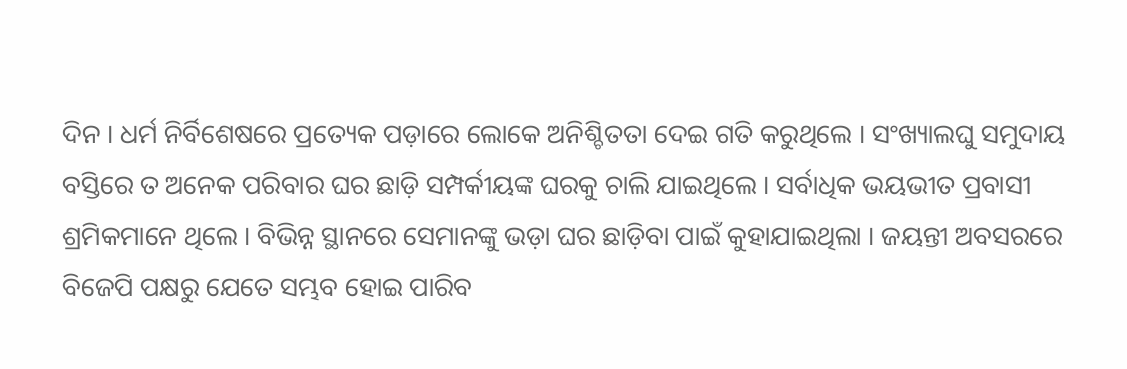ଦିନ । ଧର୍ମ ନିର୍ବିଶେଷରେ ପ୍ରତ୍ୟେକ ପଡ଼ାରେ ଲୋକେ ଅନିଶ୍ଚିତତା ଦେଇ ଗତି କରୁଥିଲେ । ସଂଖ୍ୟାଲଘୁ ସମୁଦାୟ ବସ୍ତିରେ ତ ଅନେକ ପରିବାର ଘର ଛାଡ଼ି ସମ୍ପର୍କୀୟଙ୍କ ଘରକୁ ଚାଲି ଯାଇଥିଲେ । ସର୍ବାଧିକ ଭୟଭୀତ ପ୍ରବାସୀ ଶ୍ରମିକମାନେ ଥିଲେ । ବିଭିନ୍ନ ସ୍ଥାନରେ ସେମାନଙ୍କୁ ଭଡ଼ା ଘର ଛାଡ଼ିବା ପାଇଁ କୁହାଯାଇଥିଲା । ଜୟନ୍ତୀ ଅବସରରେ ବିଜେପି ପକ୍ଷରୁ ଯେତେ ସମ୍ଭବ ହୋଇ ପାରିବ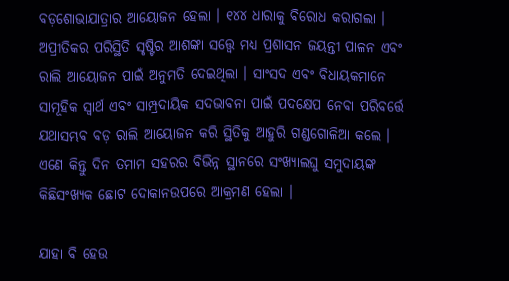ବଡ଼ଶୋଭାଯାତ୍ରାର ଆୟୋଜନ ହେଲା । ୧୪୪ ଧାରାକୁ ବିରୋଧ କରାଗଲା । ଅପ୍ରୀତିକର ପରିସ୍ଥିତି ସୃଷ୍ଟିର ଆଶଙ୍କା ସତ୍ତ୍ୱେ ମଧ୍ୟ ପ୍ରଶାସନ ଜୟନ୍ତୀ ପାଳନ ଏବଂ ରାଲି ଆୟୋଜନ ପାଇଁ ଅନୁମତି ଦେଇଥିଲା । ସାଂସଦ ଏବଂ ବିଧାୟକମାନେ ସାମୂହିକ ସ୍ୱାର୍ଥ ଏବଂ ସାମ୍ପ୍ରଦାୟିକ ସଦଭାବନା ପାଇଁ ପଦକ୍ଷେପ ନେବା ପରିବର୍ତ୍ତେ ଯଥାସମ୍ଭବ ବଡ଼ ରାଲି ଆୟୋଜନ କରି ସ୍ଥିତିକୁ ଆହୁରି ଗଣ୍ଡଗୋଳିଆ କଲେ । ଏଣେ କିନ୍ତୁ ଦିନ ତମାମ ସହରର ବିଭିନ୍ନ ସ୍ଥାନରେ ସଂଖ୍ୟାଲଘୁ ସମୁଦାୟଙ୍କ କିଛିସଂଖ୍ୟକ ଛୋଟ ଦୋକାନଉପରେ ଆକ୍ରମଣ ହେଲା ।

ଯାହା ବି ହେଉ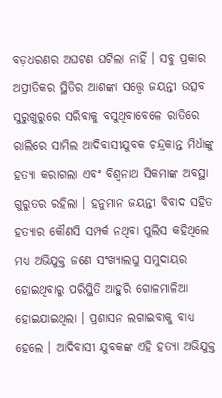ବଡ଼ଧରଣର ଅଘଟଣ ଘଟିଲା ନାହିଁ । ସବୁ ପ୍ରକାର ଅପ୍ରୀତିକର ସ୍ଥିତିର ଆଶଙ୍କା ସତ୍ତ୍ୱେ ଜୟନ୍ତୀ ଉତ୍ସବ ସୁରୁଖୁରୁରେ ସରିବାକୁ ବସୁଥିବାବେଳେ ରାତିରେ ରାଲିରେ ସାମିଲ ଆଦିବାସୀଯୁବକ ଚନ୍ଦ୍ରକାନ୍ତ ମିର୍ଧାଙ୍କୁ ହତ୍ୟା କରାଗଲା ଏବଂ ବିଶ୍ୱନାଥ ସିକମାଙ୍କ ଅବସ୍ଥା ଗୁରୁତର ରହିଲା । ହନୁମାନ ଜୟନ୍ତୀ ବିବାଦ ସହିତ ହତ୍ୟାର କୌଣସି ସମ୍ପର୍କ ନଥିବା ପୁଲିସ କହିଥିଲେ ମଧ୍ୟ ଅଭିଯୁକ୍ତ ଜଣେ ସଂଖ୍ୟାଲଘୁ ସମୁଦାୟର ହୋଇଥିବାରୁ ପରିସ୍ଥିତି ଆହୁରି ଗୋଳମାଳିଆ ହୋଇଯାଇଥିଲା । ପ୍ରଶାସନ ଲଗାଇବାକୁ ବାଧ୍ୟ ହେଲେ । ଆଦିବାସୀ ଯୁବକଙ୍କ ଏହି ହତ୍ୟା ଅଭିଯୁକ୍ତ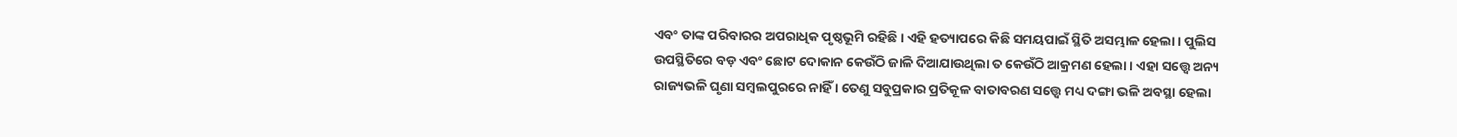ଏବଂ ତାଙ୍କ ପରିବାରର ଅପରାଧିକ ପୃଷ୍ଠଭୂମି ରହିଛି । ଏହି ହତ୍ୟାପରେ କିଛି ସମୟପାଇଁ ସ୍ଥିତି ଅସମ୍ଭାଳ ହେଲା । ପୁଲିସ ଉପସ୍ଥିତିରେ ବଡ଼ ଏବଂ ଛୋଟ ଦୋକାନ କେଉଁଠି ଜାଳି ଦିଆଯାଉଥିଲା ତ କେଉଁଠି ଆକ୍ରମଣ ହେଲା । ଏହା ସତ୍ତ୍ୱେ ଅନ୍ୟ ରାଜ୍ୟଭଳି ଘୃଣା ସମ୍ବଲପୁରରେ ନାହିଁ । ତେଣୁ ସବୁପ୍ରକାର ପ୍ରତିକୂଳ ବାତାବରଣ ସତ୍ତ୍ୱେ ମଧ୍ୟ ଦଙ୍ଗା ଭଳି ଅବସ୍ଥା ହେଲା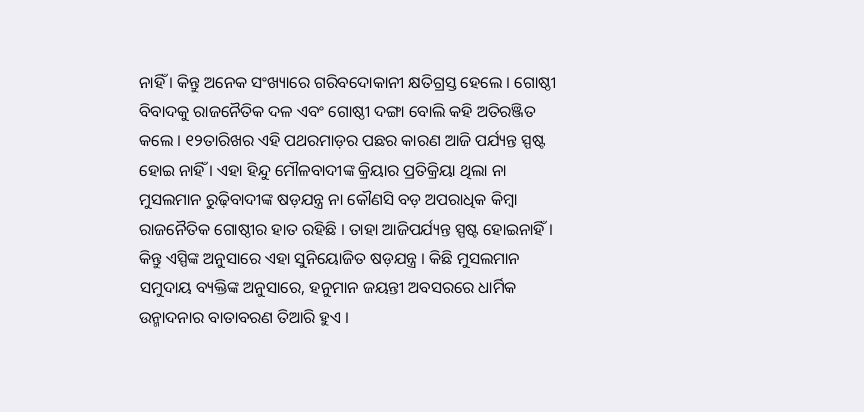ନାହିଁ । କିନ୍ତୁ ଅନେକ ସଂଖ୍ୟାରେ ଗରିବଦୋକାନୀ କ୍ଷତିଗ୍ରସ୍ତ ହେଲେ । ଗୋଷ୍ଠୀ ବିବାଦକୁ ରାଜନୈତିକ ଦଳ ଏବଂ ଗୋଷ୍ଠୀ ଦଙ୍ଗା ବୋଲି କହି ଅତିରଞ୍ଜିତ କଲେ । ୧୨ତାରିଖର ଏହି ପଥରମାଡ଼ର ପଛର କାରଣ ଆଜି ପର୍ଯ୍ୟନ୍ତ ସ୍ପଷ୍ଟ ହୋଇ ନାହିଁ । ଏହା ହିନ୍ଦୁ ମୌଳବାଦୀଙ୍କ କ୍ରିୟାର ପ୍ରତିକ୍ରିୟା ଥିଲା ନା ମୁସଲମାନ ରୁଢ଼ିବାଦୀଙ୍କ ଷଡ଼ଯନ୍ତ୍ର ନା କୌଣସି ବଡ଼ ଅପରାଧିକ କିମ୍ବା ରାଜନୈତିକ ଗୋଷ୍ଠୀର ହାତ ରହିଛି । ତାହା ଆଜିପର୍ଯ୍ୟନ୍ତ ସ୍ପଷ୍ଟ ହୋଇନାହିଁ । କିନ୍ତୁ ଏସ୍ପିଙ୍କ ଅନୁସାରେ ଏହା ସୁନିୟୋଜିତ ଷଡ଼ଯନ୍ତ୍ର । କିଛି ମୁସଲମାନ ସମୁଦାୟ ବ୍ୟକ୍ତିଙ୍କ ଅନୁସାରେ, ହନୁମାନ ଜୟନ୍ତୀ ଅବସରରେ ଧାର୍ମିକ ଉନ୍ମାଦନାର ବାତାବରଣ ତିଆରି ହୁଏ ।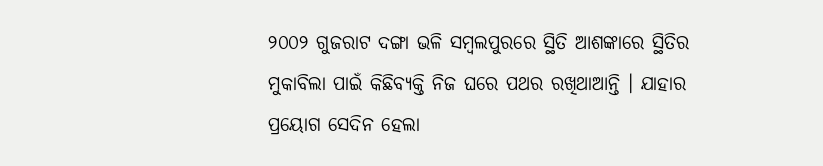୨୦୦୨ ଗୁଜରାଟ ଦଙ୍ଗା ଭଳି ସମ୍ବଲପୁରରେ ସ୍ଥିତି ଆଶଙ୍କାରେ ସ୍ଥିତିର ମୁକାବିଲା ପାଇଁ କିଛିବ୍ୟକ୍ତି ନିଜ ଘରେ ପଥର ରଖିଥାଆନ୍ତି । ଯାହାର ପ୍ରୟୋଗ ସେଦିନ ହେଲା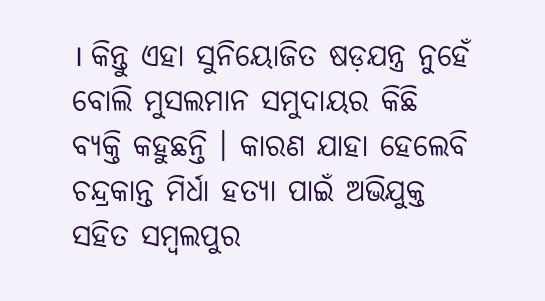। କିନ୍ତୁ ଏହା ସୁନିୟୋଜିତ ଷଡ଼ଯନ୍ତ୍ର ନୁହେଁ ବୋଲି ମୁସଲମାନ ସମୁଦାୟର କିଛି ବ୍ୟକ୍ତି କହୁଛନ୍ତି । କାରଣ ଯାହା ହେଲେବି ଚନ୍ଦ୍ରକାନ୍ତ ମିର୍ଧା ହତ୍ୟା ପାଇଁ ଅଭିଯୁକ୍ତ ସହିତ ସମ୍ବଲପୁର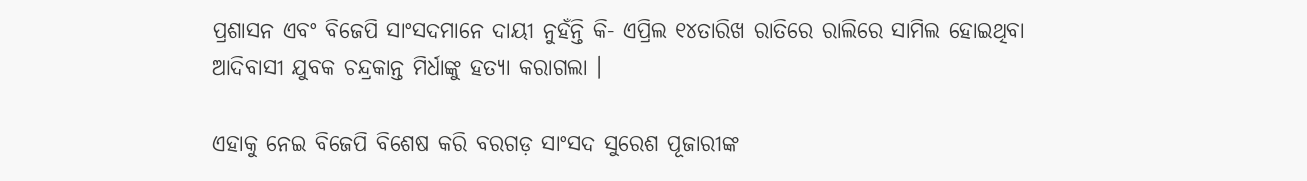ପ୍ରଶାସନ ଏବଂ ବିଜେପି ସାଂସଦମାନେ ଦାୟୀ ନୁହଁନ୍ତି କି- ଏପ୍ରିଲ ୧୪ତାରିଖ ରାତିରେ ରାଲିରେ ସାମିଲ ହୋଇଥିବା ଆଦିବାସୀ ଯୁବକ ଚନ୍ଦ୍ରକାନ୍ତ ମିର୍ଧାଙ୍କୁ ହତ୍ୟା କରାଗଲା ।

ଏହାକୁ ନେଇ ବିଜେପି ବିଶେଷ କରି ବରଗଡ଼ ସାଂସଦ ସୁରେଶ ପୂଜାରୀଙ୍କ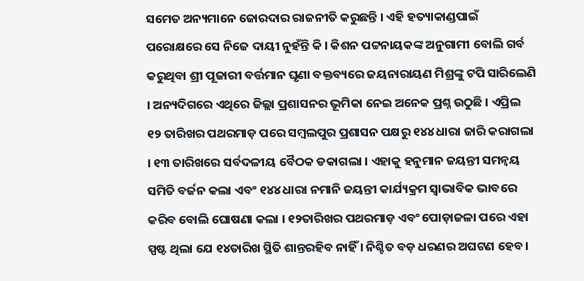ସମେତ ଅନ୍ୟମାନେ ଜୋରଦାର ରାଜନୀତି କରୁଛନ୍ତି । ଏହି ହତ୍ୟାକାଣ୍ଡପାଇଁ ପରୋକ୍ଷରେ ସେ ନିଜେ ଦାୟୀ ନୁହଁନ୍ତି କି । କିଶନ ପଟ୍ଟନାୟକଙ୍କ ଅନୁଗାମୀ ବୋଲି ଗର୍ବ କରୁଥିବା ଶ୍ରୀ ପୂଜାରୀ ବର୍ତ୍ତମାନ ଘୃଣା ବକ୍ତବ୍ୟରେ ଜୟନାରାୟଣ ମିଶ୍ରଙ୍କୁ ଟପି ସାରିଲେଣି । ଅନ୍ୟଦିଗରେ ଏଥିରେ ଜିଲ୍ଲା ପ୍ରଶାସନର ଭୂମିକା ନେଇ ଅନେକ ପ୍ରଶ୍ନ ଉଠୁଛି । ଏପ୍ରିଲ ୧୨ ତାରିଖର ପଥରମାଡ଼ ପରେ ସମ୍ବଲପୁର ପ୍ରଶାସନ ପକ୍ଷରୁ ୧୪୪ ଧାରା ଜାରି କରାଗଲା । ୧୩ ତାରିଖରେ ସର୍ବଦଳୀୟ ବୈଠକ ଡକାଗଲା । ଏହାକୁ ହନୁମାନ ଜୟନ୍ତୀ ସମନ୍ୱୟ ସମିତି ବର୍ଜନ କଲା ଏବଂ ୧୪୪ ଧାରା ନମାନି ଜୟନ୍ତୀ କାର୍ଯ୍ୟକ୍ରମ ସ୍ୱାଭାବିକ ଭାବରେ କରିବ ବୋଲି ଘୋଷଣା କଲା । ୧୨ତାରିଖର ପଥରମାଡ଼ ଏବଂ ପୋଡ଼ାଜଳା ପରେ ଏହା ସ୍ପଷ୍ଟ ଥିଲା ଯେ ୧୪ତାରିଖ ସ୍ଥିତି ଶାନ୍ତରହିବ ନାହିଁ । ନିଶ୍ଚିତ ବଡ଼ ଧରଣର ଅଘଟଣ ହେବ ।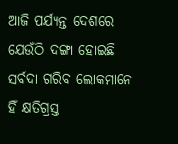ଆଜି ପର୍ଯ୍ୟନ୍ତ ଦେଶରେ ଯେଉଁଠି ଦଙ୍ଗା ହୋଇଛି ସର୍ବଦା ଗରିବ ଲୋକମାନେ ହିଁ କ୍ଷତିଗ୍ରସ୍ତ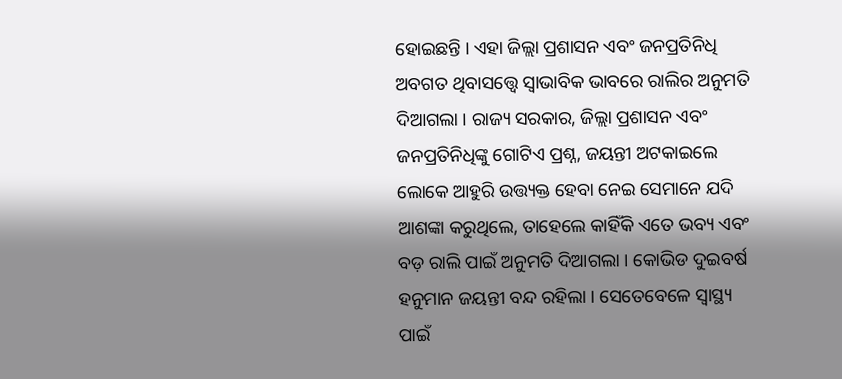ହୋଇଛନ୍ତି । ଏହା ଜିଲ୍ଲା ପ୍ରଶାସନ ଏବଂ ଜନପ୍ରତିନିଧି ଅବଗତ ଥିବାସତ୍ତ୍ୱେ ସ୍ୱାଭାବିକ ଭାବରେ ରାଲିର ଅନୁମତି ଦିଆଗଲା । ରାଜ୍ୟ ସରକାର, ଜିଲ୍ଲା ପ୍ରଶାସନ ଏବଂ ଜନପ୍ରତିନିଧିଙ୍କୁ ଗୋଟିଏ ପ୍ରଶ୍ନ, ଜୟନ୍ତୀ ଅଟକାଇଲେ ଲୋକେ ଆହୁରି ଉତ୍ତ୍ୟକ୍ତ ହେବା ନେଇ ସେମାନେ ଯଦି ଆଶଙ୍କା କରୁଥିଲେ, ତାହେଲେ କାହିଁକି ଏତେ ଭବ୍ୟ ଏବଂ ବଡ଼ ରାଲି ପାଇଁ ଅନୁମତି ଦିଆଗଲା । କୋଭିଡ ଦୁଇବର୍ଷ ହନୁମାନ ଜୟନ୍ତୀ ବନ୍ଦ ରହିଲା । ସେତେବେଳେ ସ୍ୱାସ୍ଥ୍ୟ ପାଇଁ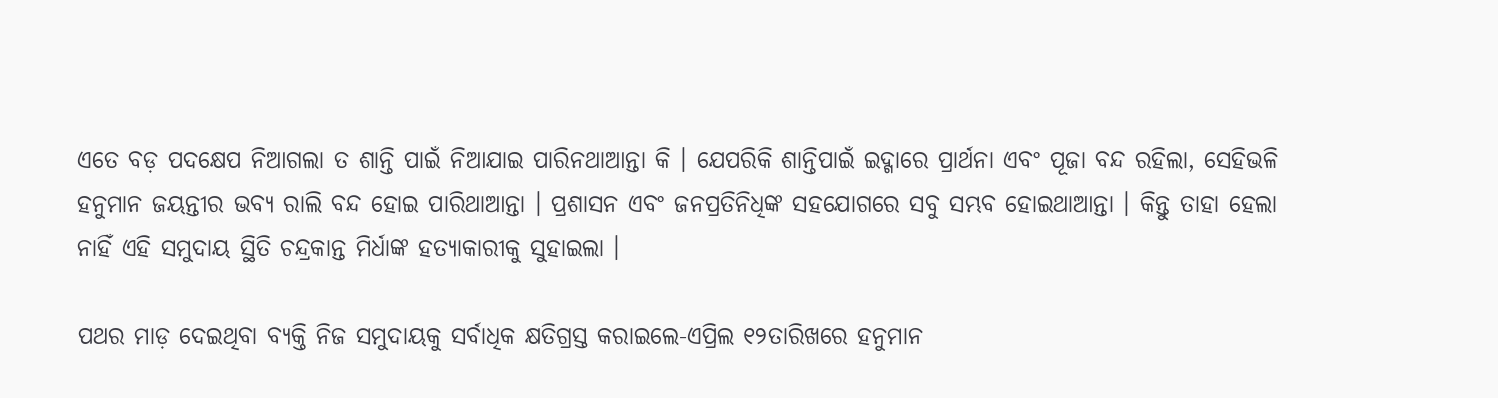ଏତେ ବଡ଼ ପଦକ୍ଷେପ ନିଆଗଲା ତ ଶାନ୍ତି ପାଇଁ ନିଆଯାଇ ପାରିନଥାଆନ୍ତା କି । ଯେପରିକି ଶାନ୍ତିପାଇଁ ଇଦ୍ଗାରେ ପ୍ରାର୍ଥନା ଏବଂ ପୂଜା ବନ୍ଦ ରହିଲା, ସେହିଭଳି ହନୁମାନ ଜୟନ୍ତୀର ଭବ୍ୟ ରାଲି ବନ୍ଦ ହୋଇ ପାରିଥାଆନ୍ତା । ପ୍ରଶାସନ ଏବଂ ଜନପ୍ରତିନିଧିଙ୍କ ସହଯୋଗରେ ସବୁ ସମ୍ଭବ ହୋଇଥାଆନ୍ତା । କିନ୍ତୁ ତାହା ହେଲା ନାହିଁ ଏହି ସମୁଦାୟ ସ୍ଥିତି ଚନ୍ଦ୍ରକାନ୍ତ ମିର୍ଧାଙ୍କ ହତ୍ୟାକାରୀକୁ ସୁହାଇଲା ।

ପଥର ମାଡ଼ ଦେଇଥିବା ବ୍ୟକ୍ତି ନିଜ ସମୁଦାୟକୁ ସର୍ବାଧିକ କ୍ଷତିଗ୍ରସ୍ତ କରାଇଲେ-ଏପ୍ରିଲ ୧୨ତାରିଖରେ ହନୁମାନ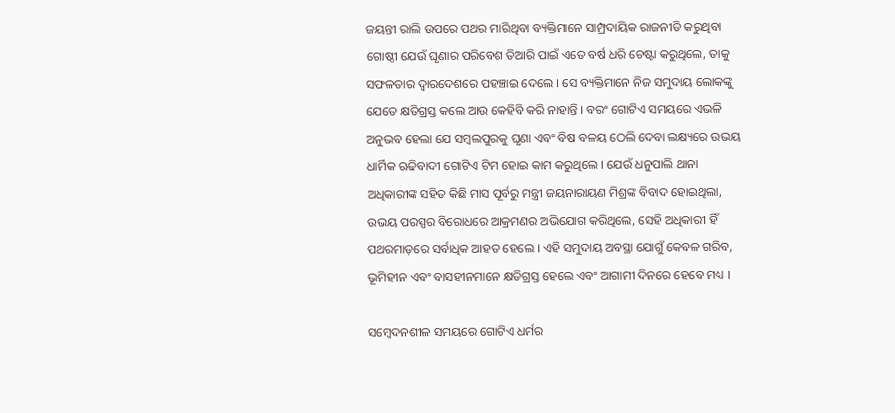ଜୟନ୍ତୀ ରାଲି ଉପରେ ପଥର ମାରିଥିବା ବ୍ୟକ୍ତିମାନେ ସାମ୍ପ୍ରଦାୟିକ ରାଜନୀତି କରୁଥିବା ଗୋଷ୍ଠୀ ଯେଉଁ ଘୃଣାର ପରିବେଶ ତିଆରି ପାଇଁ ଏତେ ବର୍ଷ ଧରି ଚେଷ୍ଟା କରୁଥିଲେ, ତାକୁ ସଫଳତାର ଦ୍ୱାରଦେଶରେ ପହଞ୍ଚାଇ ଦେଲେ । ସେ ବ୍ୟକ୍ତିମାନେ ନିଜ ସମୁଦାୟ ଲୋକଙ୍କୁ ଯେତେ କ୍ଷତିଗ୍ରସ୍ତ କଲେ ଆଉ କେହିବି କରି ନାହାନ୍ତି । ବରଂ ଗୋଟିଏ ସମୟରେ ଏଭଳି ଅନୁଭବ ହେଲା ଯେ ସମ୍ବଲପୁରକୁ ଘୃଣା ଏବଂ ବିଷ ବଳୟ ଠେଲି ଦେବା ଲକ୍ଷ୍ୟରେ ଉଭୟ ଧାର୍ମିକ ଋଢିବାଦୀ ଗୋଟିଏ ଟିମ ହୋଇ କାମ କରୁଥିଲେ । ଯେଉଁ ଧନୁପାଲି ଥାନା ଅଧିକାରୀଙ୍କ ସହିତ କିଛି ମାସ ପୂର୍ବରୁ ମନ୍ତ୍ରୀ ଜୟନାରାୟଣ ମିଶ୍ରଙ୍କ ବିବାଦ ହୋଇଥିଲା, ଉଭୟ ପରସ୍ପର ବିରୋଧରେ ଆକ୍ରମଣର ଅଭିଯୋଗ କରିଥିଲେ, ସେହି ଅଧିକାରୀ ହିଁ ପଥରମାଡ଼ରେ ସର୍ବାଧିକ ଆହତ ହେଲେ । ଏହି ସମୁଦାୟ ଅବସ୍ଥା ଯୋଗୁଁ କେବଳ ଗରିବ, ଭୂମିହୀନ ଏବଂ ବାସହୀନମାନେ କ୍ଷତିଗ୍ରସ୍ତ ହେଲେ ଏବଂ ଆଗାମୀ ଦିନରେ ହେବେ ମଧ୍ୟ ।

ସମ୍ବେଦନଶୀଳ ସମୟରେ ଗୋଟିଏ ଧର୍ମର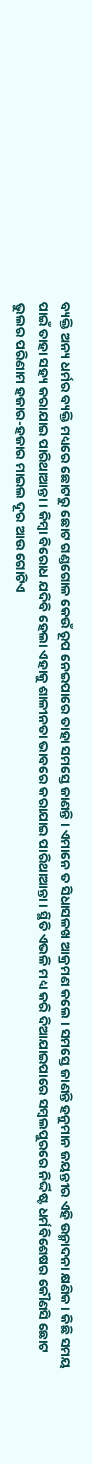ବ୍ୟକ୍ତି ଅନ୍ୟ ଧର୍ମର ବ୍ୟକ୍ତି ମଧ୍ୟରେ ଛୋଟରୁ ଛୋଟ ଗଣ୍ଡଗୋଳ କେଉଁ ରୂପ ନେଇପାରେ ତାହା ସମସ୍ତେ ଜାଣନ୍ତି । ଏମାନେ ତ ସିଧାସଳଖ ଆକ୍ରମଣ କଲେ । ସମସ୍ତେ ଜାଣନ୍ତି ହନୁମାନ ଜୟନ୍ତୀର ଏହି ଉନ୍ମାଦନା କ୍ଷଣିକ । କିଛି ସମୟ ପାଇଁ ତାହା ସହ୍ୟ କରାଯାଇ ପାରିଥାଆନ୍ତା । କିମ୍ବା ବିରୋଧ ଯଦିବି ହେଲା ଏହାକୁ ଶାଳୀନତା ଭାବରେ କରାଯାଇ ପାରିଥାଆନ୍ତା । ସ୍ଥିତି ଏଭଳି ମଧ୍ୟ କରି ଦିଆଯାଇପାରେ ସମ୍ବଲପୁରରେ ନିର୍ଦ୍ଦିଷ୍ଟ ଧର୍ମବିଶେଷର କୌଣସି ଛୋଟ ଭୁଲର ପରିଣାମ ହଜାର-ହଜାର ମାଇଲ ଦୂର ଆଉ ଗୋଟିଏ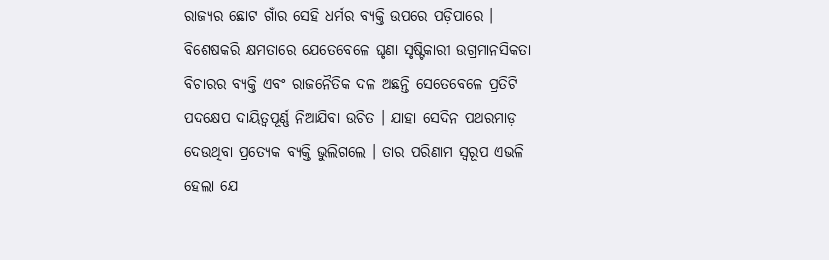ରାଜ୍ୟର ଛୋଟ ଗାଁର ସେହି ଧର୍ମର ବ୍ୟକ୍ତି ଉପରେ ପଡ଼ିପାରେ । ବିଶେଷକରି କ୍ଷମତାରେ ଯେତେବେଳେ ଘୃଣା ସୃଷ୍ଟିକାରୀ ଉଗ୍ରମାନସିକତା ବିଚାରର ବ୍ୟକ୍ତି ଏବଂ ରାଜନୈତିକ ଦଳ ଅଛନ୍ତି ସେତେବେଳେ ପ୍ରତିଟି ପଦକ୍ଷେପ ଦାୟିତ୍ୱପୂର୍ଣ୍ଣ ନିଆଯିବା ଉଚିତ । ଯାହା ସେଦିନ ପଥରମାଡ଼ ଦେଉଥିବା ପ୍ରତ୍ୟେକ ବ୍ୟକ୍ତି ଭୁଲିଗଲେ । ତାର ପରିଣାମ ସ୍ୱରୂପ ଏଭଳି ହେଲା ଯେ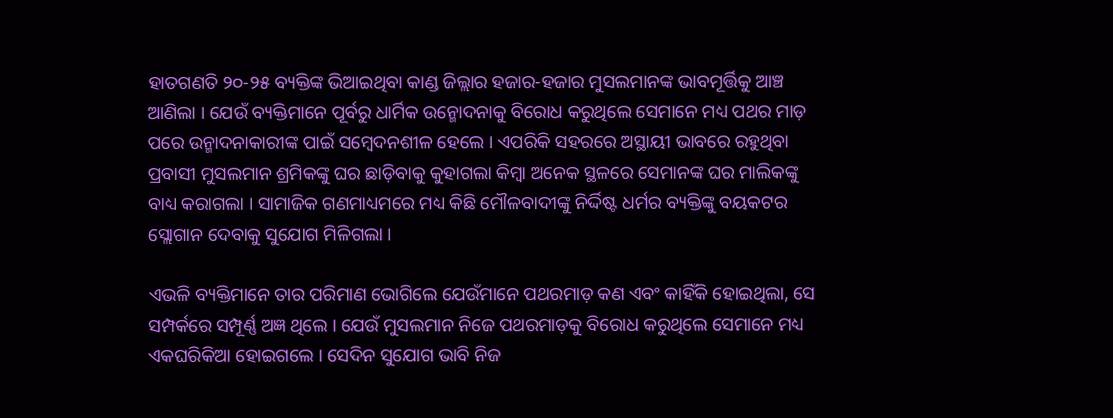ହାତଗଣତି ୨୦-୨୫ ବ୍ୟକ୍ତିଙ୍କ ଭିଆଇଥିବା କାଣ୍ଡ ଜିଲ୍ଲାର ହଜାର-ହଜାର ମୁସଲମାନଙ୍କ ଭାବମୂର୍ତ୍ତିକୁ ଆଞ୍ଚ ଆଣିଲା । ଯେଉଁ ବ୍ୟକ୍ତିମାନେ ପୂର୍ବରୁ ଧାର୍ମିକ ଉନ୍ମୋଦନାକୁ ବିରୋଧ କରୁଥିଲେ ସେମାନେ ମଧ୍ୟ ପଥର ମାଡ଼ ପରେ ଉନ୍ମାଦନାକାରୀଙ୍କ ପାଇଁ ସମ୍ବେଦନଶୀଳ ହେଲେ । ଏପରିକି ସହରରେ ଅସ୍ଥାୟୀ ଭାବରେ ରହୁଥିବା ପ୍ରବାସୀ ମୁସଲମାନ ଶ୍ରମିକଙ୍କୁ ଘର ଛାଡ଼ିବାକୁ କୁହାଗଲା କିମ୍ବା ଅନେକ ସ୍ଥଳରେ ସେମାନଙ୍କ ଘର ମାଲିକଙ୍କୁ ବାଧ୍ୟ କରାଗଲା । ସାମାଜିକ ଗଣମାଧ୍ୟମରେ ମଧ୍ୟ କିଛି ମୌଳବାଦୀଙ୍କୁ ନିର୍ଦ୍ଦିଷ୍ଟ ଧର୍ମର ବ୍ୟକ୍ତିଙ୍କୁ ବୟକଟର ସ୍ଲୋଗାନ ଦେବାକୁ ସୁଯୋଗ ମିଳିଗଲା ।

ଏଭଳି ବ୍ୟକ୍ତିମାନେ ତାର ପରିମାଣ ଭୋଗିଲେ ଯେଉଁମାନେ ପଥରମାଡ଼ କଣ ଏବଂ କାହିଁକି ହୋଇଥିଲା, ସେ ସମ୍ପର୍କରେ ସମ୍ପୂର୍ଣ୍ଣ ଅଜ୍ଞ ଥିଲେ । ଯେଉଁ ମୁସଲମାନ ନିଜେ ପଥରମାଡ଼କୁ ବିରୋଧ କରୁଥିଲେ ସେମାନେ ମଧ୍ୟ ଏକଘରିକିଆ ହୋଇଗଲେ । ସେଦିନ ସୁଯୋଗ ଭାବି ନିଜ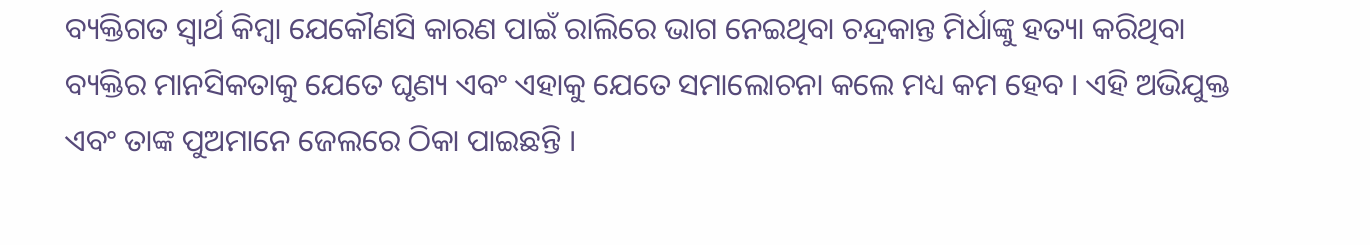ବ୍ୟକ୍ତିଗତ ସ୍ୱାର୍ଥ କିମ୍ବା ଯେକୌଣସି କାରଣ ପାଇଁ ରାଲିରେ ଭାଗ ନେଇଥିବା ଚନ୍ଦ୍ରକାନ୍ତ ମିର୍ଧାଙ୍କୁ ହତ୍ୟା କରିଥିବା ବ୍ୟକ୍ତିର ମାନସିକତାକୁ ଯେତେ ଘୃଣ୍ୟ ଏବଂ ଏହାକୁ ଯେତେ ସମାଲୋଚନା କଲେ ମଧ୍ୟ କମ ହେବ । ଏହି ଅଭିଯୁକ୍ତ ଏବଂ ତାଙ୍କ ପୁଅମାନେ ଜେଲରେ ଠିକା ପାଇଛନ୍ତି ।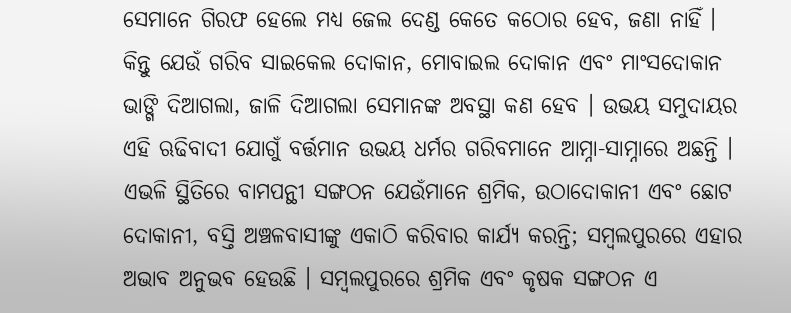ସେମାନେ ଗିରଫ ହେଲେ ମଧ୍ୟ ଜେଲ ଦେଣ୍ଡ କେତେ କଠୋର ହେବ, ଜଣା ନାହିଁ । କିନ୍ତୁ ଯେଉଁ ଗରିବ ସାଇକେଲ ଦୋକାନ, ମୋବାଇଲ ଦୋକାନ ଏବଂ ମାଂସଦୋକାନ ଭାଙ୍ଗି ଦିଆଗଲା, ଜାଳି ଦିଆଗଲା ସେମାନଙ୍କ ଅବସ୍ଥା କଣ ହେବ । ଉଭୟ ସମୁଦାୟର ଏହି ଋଢିବାଦୀ ଯୋଗୁଁ ବର୍ତ୍ତମାନ ଉଭୟ ଧର୍ମର ଗରିବମାନେ ଆମ୍ନା-ସାମ୍ନାରେ ଅଛନ୍ତି । ଏଭଳି ସ୍ଥିତିରେ ବାମପନ୍ଥୀ ସଙ୍ଗଠନ ଯେଉଁମାନେ ଶ୍ରମିକ, ଉଠାଦୋକାନୀ ଏବଂ ଛୋଟ ଦୋକାନୀ, ବସ୍ତି ଅଞ୍ଚଳବାସୀଙ୍କୁ ଏକାଠି କରିବାର କାର୍ଯ୍ୟ କରନ୍ତି; ସମ୍ବଲପୁରରେ ଏହାର ଅଭାବ ଅନୁଭବ ହେଉଛି । ସମ୍ବଲପୁରରେ ଶ୍ରମିକ ଏବଂ କୃଷକ ସଙ୍ଗଠନ ଏ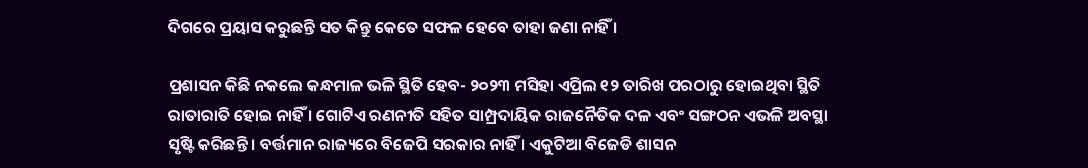ଦିଗରେ ପ୍ରୟାସ କରୁଛନ୍ତି ସତ କିନ୍ତୁ କେତେ ସଫଳ ହେବେ ତାହା ଜଣା ନାହିଁ ।

ପ୍ରଶାସନ କିଛି ନକଲେ କନ୍ଧମାଳ ଭଳି ସ୍ଥିତି ହେବ- ୨୦୨୩ ମସିହା ଏପ୍ରିଲ ୧୨ ତାରିଖ ପରଠାରୁ ହୋଇଥିବା ସ୍ଥିତି ରାତାରାତି ହୋଇ ନାହିଁ । ଗୋଟିଏ ରଣନୀତି ସହିତ ସାମ୍ପ୍ରଦାୟିକ ରାଜନୈତିକ ଦଳ ଏବଂ ସଙ୍ଗଠନ ଏଭଳି ଅବସ୍ଥା ସୃଷ୍ଟି କରିଛନ୍ତି । ବର୍ତ୍ତମାନ ରାଜ୍ୟରେ ବିଜେପି ସରକାର ନାହିଁ । ଏକୁଟିଆ ବିଜେଡି ଶାସନ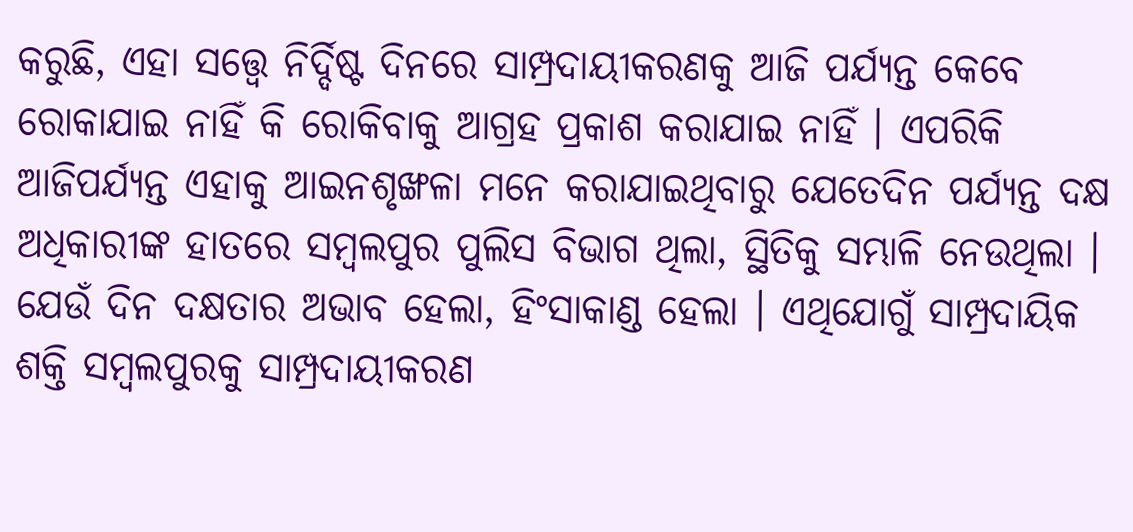କରୁଛି, ଏହା ସତ୍ତ୍ୱେ ନିର୍ଦ୍ଦିଷ୍ଟ ଦିନରେ ସାମ୍ପ୍ରଦାୟୀକରଣକୁ ଆଜି ପର୍ଯ୍ୟନ୍ତ କେବେ ରୋକାଯାଇ ନାହିଁ କି ରୋକିବାକୁ ଆଗ୍ରହ ପ୍ରକାଶ କରାଯାଇ ନାହିଁ । ଏପରିକି ଆଜିପର୍ଯ୍ୟନ୍ତ ଏହାକୁ ଆଇନଶୃଙ୍ଖଳା ମନେ କରାଯାଇଥିବାରୁ ଯେତେଦିନ ପର୍ଯ୍ୟନ୍ତ ଦକ୍ଷ ଅଧିକାରୀଙ୍କ ହାତରେ ସମ୍ବଲପୁର ପୁଲିସ ବିଭାଗ ଥିଲା, ସ୍ଥିତିକୁ ସମ୍ଭାଳି ନେଉଥିଲା । ଯେଉଁ ଦିନ ଦକ୍ଷତାର ଅଭାବ ହେଲା, ହିଂସାକାଣ୍ଡ ହେଲା । ଏଥିଯୋଗୁଁ ସାମ୍ପ୍ରଦାୟିକ ଶକ୍ତି ସମ୍ବଲପୁରକୁ ସାମ୍ପ୍ରଦାୟୀକରଣ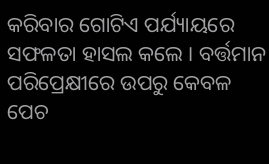କରିବାର ଗୋଟିଏ ପର୍ଯ୍ୟାୟରେ ସଫଳତା ହାସଲ କଲେ । ବର୍ତ୍ତମାନ ପରିପ୍ରେକ୍ଷୀରେ ଉପରୁ କେବଳ ପେଚ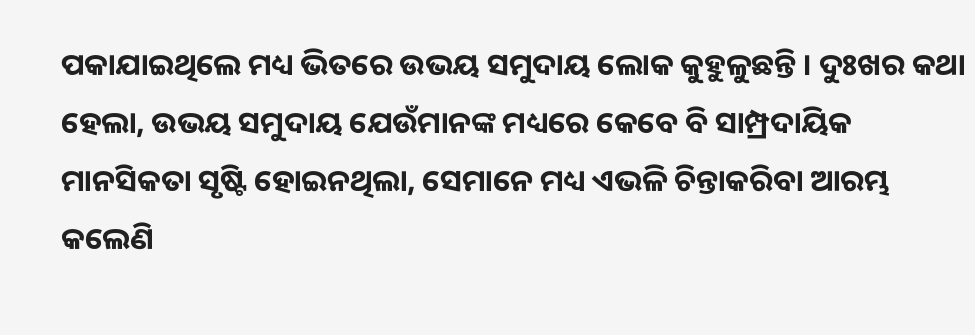ପକାଯାଇଥିଲେ ମଧ୍ୟ ଭିତରେ ଉଭୟ ସମୁଦାୟ ଲୋକ କୁହୁଳୁଛନ୍ତି । ଦୁଃଖର କଥା ହେଲା, ଉଭୟ ସମୁଦାୟ ଯେଉଁମାନଙ୍କ ମଧ୍ୟରେ କେବେ ବି ସାମ୍ପ୍ରଦାୟିକ ମାନସିକତା ସୃଷ୍ଟି ହୋଇନଥିଲା, ସେମାନେ ମଧ୍ୟ ଏଭଳି ଚିନ୍ତାକରିବା ଆରମ୍ଭ କଲେଣି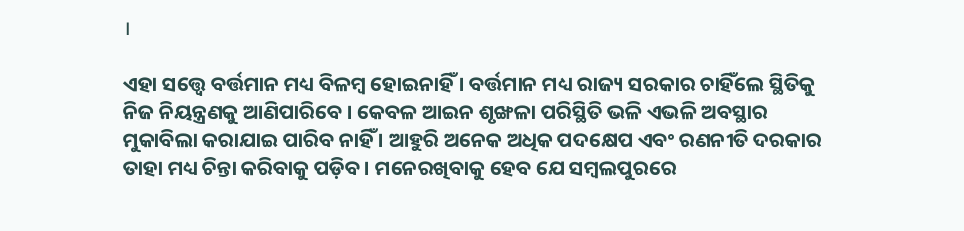।

ଏହା ସତ୍ତ୍ୱେ ବର୍ତ୍ତମାନ ମଧ୍ୟ ବିଳମ୍ବ ହୋଇନାହିଁ । ବର୍ତ୍ତମାନ ମଧ୍ୟ ରାଜ୍ୟ ସରକାର ଚାହିଁଲେ ସ୍ଥିତିକୁ ନିଜ ନିୟନ୍ତ୍ରଣକୁ ଆଣିପାରିବେ । କେବଳ ଆଇନ ଶୃଙ୍ଖଳା ପରିସ୍ଥିତି ଭଳି ଏଭଳି ଅବସ୍ଥାର ମୁକାବିଲା କରାଯାଇ ପାରିବ ନାହିଁ । ଆହୁରି ଅନେକ ଅଧିକ ପଦକ୍ଷେପ ଏବଂ ରଣନୀତି ଦରକାର ତାହା ମଧ୍ୟ ଚିନ୍ତା କରିବାକୁ ପଡ଼ିବ । ମନେରଖିବାକୁ ହେବ ଯେ ସମ୍ବଲପୁରରେ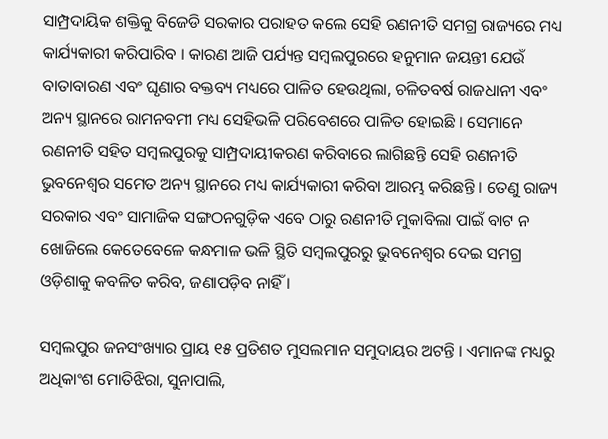ସାମ୍ପ୍ରଦାୟିକ ଶକ୍ତିକୁ ବିଜେଡି ସରକାର ପରାହତ କଲେ ସେହି ରଣନୀତି ସମଗ୍ର ରାଜ୍ୟରେ ମଧ୍ୟ କାର୍ଯ୍ୟକାରୀ କରିପାରିବ । କାରଣ ଆଜି ପର୍ଯ୍ୟନ୍ତ ସମ୍ବଲପୁରରେ ହନୁମାନ ଜୟନ୍ତୀ ଯେଉଁ ବାତାବାରଣ ଏବଂ ଘୃଣାର ବକ୍ତବ୍ୟ ମଧ୍ୟରେ ପାଳିତ ହେଉଥିଲା, ଚଳିତବର୍ଷ ରାଜଧାନୀ ଏବଂ ଅନ୍ୟ ସ୍ଥାନରେ ରାମନବମୀ ମଧ୍ୟ ସେହିଭଳି ପରିବେଶରେ ପାଳିତ ହୋଇଛି । ସେମାନେ ରଣନୀତି ସହିତ ସମ୍ବଲପୁରକୁ ସାମ୍ପ୍ରଦାୟୀକରଣ କରିବାରେ ଲାଗିଛନ୍ତି ସେହି ରଣନୀତି ଭୁବନେଶ୍ୱର ସମେତ ଅନ୍ୟ ସ୍ଥାନରେ ମଧ୍ୟ କାର୍ଯ୍ୟକାରୀ କରିବା ଆରମ୍ଭ କରିଛନ୍ତି । ତେଣୁ ରାଜ୍ୟ ସରକାର ଏବଂ ସାମାଜିକ ସଙ୍ଗଠନଗୁଡ଼ିକ ଏବେ ଠାରୁ ରଣନୀତି ମୁକାବିଲା ପାଇଁ ବାଟ ନ ଖୋଜିଲେ କେତେବେଳେ କନ୍ଧମାଳ ଭଳି ସ୍ଥିତି ସମ୍ବଲପୁରରୁ ଭୁବନେଶ୍ୱର ଦେଇ ସମଗ୍ର ଓଡ଼ିଶାକୁ କବଳିତ କରିବ, ଜଣାପଡ଼ିବ ନାହିଁ ।

ସମ୍ବଲପୁର ଜନସଂଖ୍ୟାର ପ୍ରାୟ ୧୫ ପ୍ରତିଶତ ମୁସଲମାନ ସମୁଦାୟର ଅଟନ୍ତି । ଏମାନଙ୍କ ମଧ୍ୟରୁ ଅଧିକାଂଶ ମୋତିଝିରା, ସୁନାପାଲି,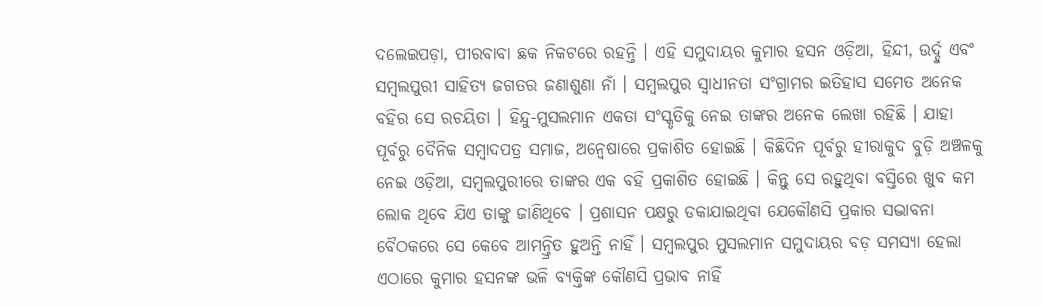ଦଲେଇପଡ଼ା, ପୀରବାବା ଛକ ନିକଟରେ ରହନ୍ତି । ଏହି ସମୁଦାୟର କୁମାର ହସନ ଓଡ଼ିଆ, ହିନ୍ଦୀ, ଉର୍ଦ୍ଦୁ ଏବଂ ସମ୍ବଲପୁରୀ ସାହିତ୍ୟ ଜଗତର ଜଣାଶୁଣା ନାଁ । ସମ୍ବଲପୁର ସ୍ୱାଧୀନତା ସଂଗ୍ରାମର ଇତିହାସ ସମେତ ଅନେକ ବହିର ସେ ରଚୟିତା । ହିନ୍ଦୁ-ମୁସଲମାନ ଏକତା ସଂସ୍କୃତିକୁ ନେଇ ତାଙ୍କର ଅନେକ ଲେଖା ରହିଛି । ଯାହା ପୂର୍ବରୁ ଦୈନିକ ସମ୍ବାଦପତ୍ର ସମାଜ, ଅନ୍ୱେଷାରେ ପ୍ରକାଶିତ ହୋଇଛି । କିଛିଦିନ ପୂର୍ବରୁ ହୀରାକୁଦ ବୁଡ଼ି ଅଞ୍ଚଳକୁ ନେଇ ଓଡ଼ିଆ, ସମ୍ବଲପୁରୀରେ ତାଙ୍କର ଏକ ବହି ପ୍ରକାଶିତ ହୋଇଛି । କିନ୍ତୁ ସେ ରହୁଥିବା ବସ୍ତିରେ ଖୁବ କମ ଲୋକ ଥିବେ ଯିଏ ତାଙ୍କୁ ଜାଣିଥିବେ । ପ୍ରଶାସନ ପକ୍ଷରୁ ଡକାଯାଇଥିବା ଯେକୌଣସି ପ୍ରକାର ସଦ୍ଭାବନା ବୈଠକରେ ସେ କେବେ ଆମନ୍ତ୍ରିତ ହୁଅନ୍ତି ନାହିଁ । ସମ୍ବଲପୁର ମୁସଲମାନ ସମୁଦାୟର ବଡ଼ ସମସ୍ୟା ହେଲା ଏଠାରେ କୁମାର ହସନଙ୍କ ଭଳି ବ୍ୟକ୍ତିଙ୍କ କୌଣସି ପ୍ରଭାବ ନାହିଁ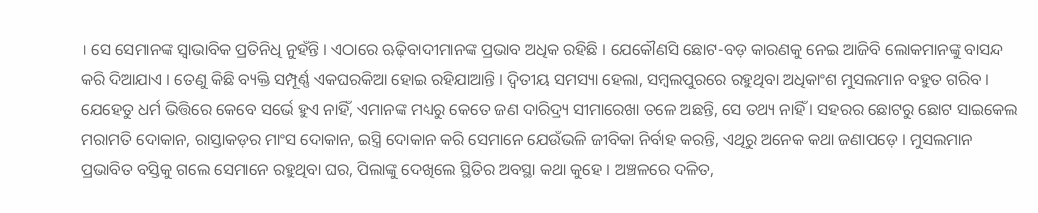। ସେ ସେମାନଙ୍କ ସ୍ୱାଭାବିକ ପ୍ରତିନିଧି ନୁହଁନ୍ତି । ଏଠାରେ ଋଢ଼ିବାଦୀମାନଙ୍କ ପ୍ରଭାବ ଅଧିକ ରହିଛି । ଯେକୌଣସି ଛୋଟ-ବଡ଼ କାରଣକୁ ନେଇ ଆଜିବି ଲୋକମାନଙ୍କୁ ବାସନ୍ଦ କରି ଦିଆଯାଏ । ତେଣୁ କିଛି ବ୍ୟକ୍ତି ସମ୍ପୂର୍ଣ୍ଣ ଏକଘରକିଆ ହୋଇ ରହିଯାଆନ୍ତି । ଦ୍ୱିତୀୟ ସମସ୍ୟା ହେଲା, ସମ୍ବଲପୁରରେ ରହୁଥିବା ଅଧିକାଂଶ ମୁସଲମାନ ବହୁତ ଗରିବ । ଯେହେତୁ ଧର୍ମ ଭିତ୍ତିରେ କେବେ ସର୍ଭେ ହୁଏ ନାହିଁ, ଏମାନଙ୍କ ମଧ୍ୟରୁ କେତେ ଜଣ ଦାରିଦ୍ର୍ୟ ସୀମାରେଖା ତଳେ ଅଛନ୍ତି, ସେ ତଥ୍ୟ ନାହିଁ । ସହରର ଛୋଟରୁ ଛୋଟ ସାଇକେଲ ମରାମତି ଦୋକାନ, ରାସ୍ତାକଡ଼ର ମାଂସ ଦୋକାନ, ଇସ୍ତ୍ରି ଦୋକାନ କରି ସେମାନେ ଯେଉଁଭଳି ଜୀବିକା ନିର୍ବାହ କରନ୍ତି, ଏଥିରୁ ଅନେକ କଥା ଜଣାପଡ଼େ । ମୁସଲମାନ ପ୍ରଭାବିତ ବସ୍ତିକୁ ଗଲେ ସେମାନେ ରହୁଥିବା ଘର, ପିଲାଙ୍କୁ ଦେଖିଲେ ସ୍ଥିତିର ଅବସ୍ଥା କଥା କୁହେ । ଅଞ୍ଚଳରେ ଦଳିତ,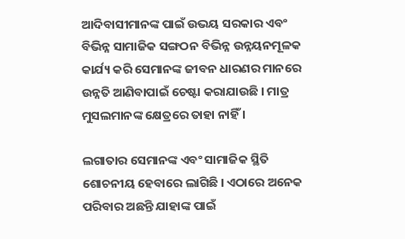ଆଦିବାସୀମାନଙ୍କ ପାଇଁ ଉଭୟ ସରକାର ଏବଂ ବିଭିନ୍ନ ସାମାଜିକ ସଙ୍ଗଠନ ବିଭିନ୍ନ ଉନ୍ନୟନମୂଳକ କାର୍ଯ୍ୟ କରି ସେମାନଙ୍କ ଜୀବନ ଧାରଣର ମାନରେ ଉନ୍ନତି ଆଣିବାପାଇଁ ଚେଷ୍ଟା କରାଯାଉଛି । ମାତ୍ର ମୁସଲମାନଙ୍କ କ୍ଷେତ୍ରରେ ତାହା ନାହିଁ ।

ଲଗାତାର ସେମାନଙ୍କ ଏବଂ ସାମାଜିକ ସ୍ଥିତି ଶୋଚନୀୟ ହେବାରେ ଲାଗିଛି । ଏଠାରେ ଅନେକ ପରିବାର ଅଛନ୍ତି ଯାହାଙ୍କ ପାଇଁ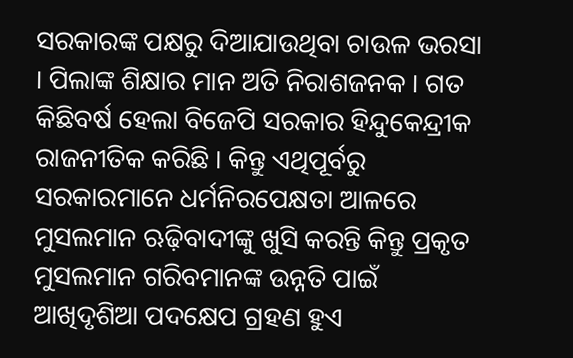ସରକାରଙ୍କ ପକ୍ଷରୁ ଦିଆଯାଉଥିବା ଚାଉଳ ଭରସା । ପିଲାଙ୍କ ଶିକ୍ଷାର ମାନ ଅତି ନିରାଶଜନକ । ଗତ କିଛିବର୍ଷ ହେଲା ବିଜେପି ସରକାର ହିନ୍ଦୁକେନ୍ଦ୍ରୀକ ରାଜନୀତିକ କରିଛି । କିନ୍ତୁ ଏଥିପୂର୍ବରୁ ସରକାରମାନେ ଧର୍ମନିରପେକ୍ଷତା ଆଳରେ ମୁସଲମାନ ଋଢ଼ିବାଦୀଙ୍କୁ ଖୁସି କରନ୍ତି କିନ୍ତୁ ପ୍ରକୃତ ମୁସଲମାନ ଗରିବମାନଙ୍କ ଉନ୍ନତି ପାଇଁ ଆଖିଦୃଶିଆ ପଦକ୍ଷେପ ଗ୍ରହଣ ହୁଏ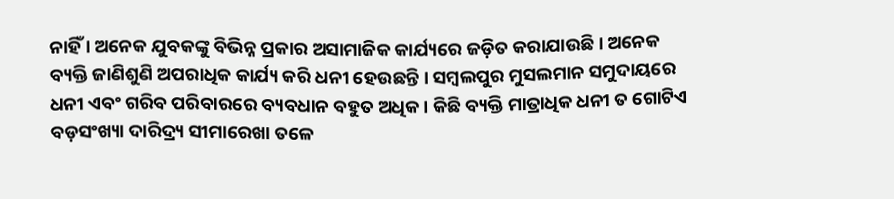ନାହିଁ । ଅନେକ ଯୁବକଙ୍କୁ ବିଭିନ୍ନ ପ୍ରକାର ଅସାମାଜିକ କାର୍ଯ୍ୟରେ ଜଡ଼ିତ କରାଯାଉଛି । ଅନେକ ବ୍ୟକ୍ତି ଜାଣିଶୁଣି ଅପରାଧିକ କାର୍ଯ୍ୟ କରି ଧନୀ ହେଉଛନ୍ତି । ସମ୍ବଲପୁର ମୁସଲମାନ ସମୁଦାୟରେ ଧନୀ ଏବଂ ଗରିବ ପରିବାରରେ ବ୍ୟବଧାନ ବହୁତ ଅଧିକ । କିଛି ବ୍ୟକ୍ତି ମାତ୍ରାଧିକ ଧନୀ ତ ଗୋଟିଏ ବଡ଼ସଂଖ୍ୟା ଦାରିଦ୍ର୍ୟ ସୀମାରେଖା ତଳେ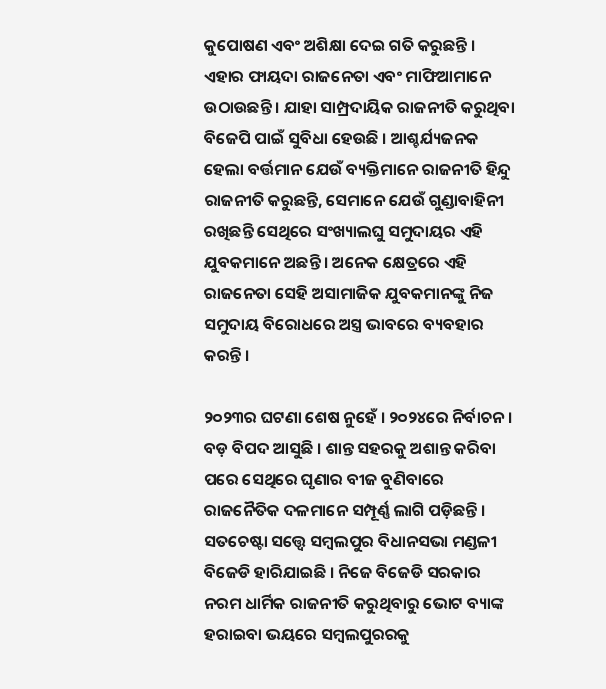କୁପୋଷଣ ଏବଂ ଅଶିକ୍ଷା ଦେଇ ଗତି କରୁଛନ୍ତି । ଏହାର ଫାୟଦା ରାଜନେତା ଏବଂ ମାଫିଆମାନେ ଉଠାଉଛନ୍ତି । ଯାହା ସାମ୍ପ୍ରଦାୟିକ ରାଜନୀତି କରୁଥିବା ବିଜେପି ପାଇଁ ସୁବିଧା ହେଉଛି । ଆଶ୍ଚର୍ଯ୍ୟଜନକ ହେଲା ବର୍ତ୍ତମାନ ଯେଉଁ ବ୍ୟକ୍ତିମାନେ ରାଜନୀତି ହିନ୍ଦୁ ରାଜନୀତି କରୁଛନ୍ତି, ସେମାନେ ଯେଉଁ ଗୁଣ୍ଡାବାହିନୀ ରଖିଛନ୍ତି ସେଥିରେ ସଂଖ୍ୟାଲଘୁ ସମୁଦାୟର ଏହି ଯୁବକମାନେ ଅଛନ୍ତି । ଅନେକ କ୍ଷେତ୍ରରେ ଏହି ରାଜନେତା ସେହି ଅସାମାଜିକ ଯୁବକମାନଙ୍କୁ ନିଜ ସମୁଦାୟ ବିରୋଧରେ ଅସ୍ତ୍ର ଭାବରେ ବ୍ୟବହାର କରନ୍ତି ।

୨୦୨୩ର ଘଟଣା ଶେଷ ନୁହେଁ । ୨୦୨୪ରେ ନିର୍ବାଚନ । ବଡ଼ ବିପଦ ଆସୁଛି । ଶାନ୍ତ ସହରକୁ ଅଶାନ୍ତ କରିବା ପରେ ସେଥିରେ ଘୃଣାର ବୀଜ ବୁଣିବାରେ ରାଜନୈତିକ ଦଳମାନେ ସମ୍ପୂର୍ଣ୍ଣ ଲାଗି ପଡ଼ିଛନ୍ତି । ସତଚେଷ୍ଟା ସତ୍ତ୍ୱେ ସମ୍ବଲପୁର ବିଧାନସଭା ମଣ୍ଡଳୀ ବିଜେଡି ହାରିଯାଇଛି । ନିଜେ ବିଜେଡି ସରକାର ନରମ ଧାର୍ମିକ ରାଜନୀତି କରୁଥିବାରୁ ଭୋଟ ବ୍ୟାଙ୍କ ହରାଇବା ଭୟରେ ସମ୍ବଲପୁରରକୁ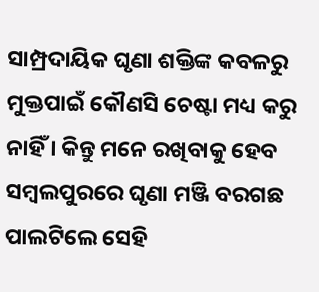ସାମ୍ପ୍ରଦାୟିକ ଘୃଣା ଶକ୍ତିଙ୍କ କବଳରୁ ମୁକ୍ତପାଇଁ କୌଣସି ଚେଷ୍ଟା ମଧ୍ୟ କରୁ ନାହିଁ । କିନ୍ତୁ ମନେ ରଖିବାକୁ ହେବ ସମ୍ବଲପୁରରେ ଘୃଣା ମଞ୍ଜି ବରଗଛ ପାଲଟିଲେ ସେହି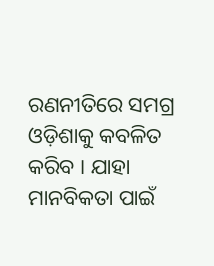ରଣନୀତିରେ ସମଗ୍ର ଓଡ଼ିଶାକୁ କବଳିତ କରିବ । ଯାହା ମାନବିକତା ପାଇଁ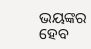ଭୟଙ୍କର ହେବ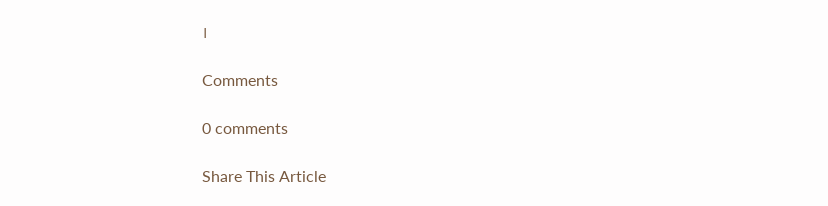।

Comments

0 comments

Share This Article